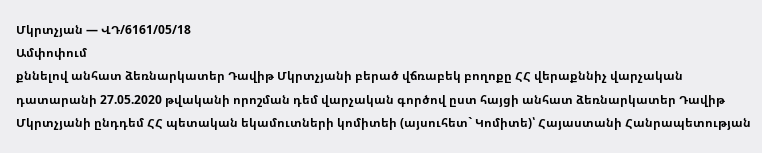Մկրտչյան — ՎԴ/6161/05/18
Ամփոփում
քննելով անհատ ձեռնարկատեր Դավիթ Մկրտչյանի բերած վճռաբեկ բողոքը ՀՀ վերաքննիչ վարչական դատարանի 27.05.2020 թվականի որոշման դեմ վարչական գործով ըստ հայցի անհատ ձեռնարկատեր Դավիթ Մկրտչյանի ընդդեմ ՀՀ պետական եկամուտների կոմիտեի (այսուհետ` Կոմիտե)՝ Հայաստանի Հանրապետության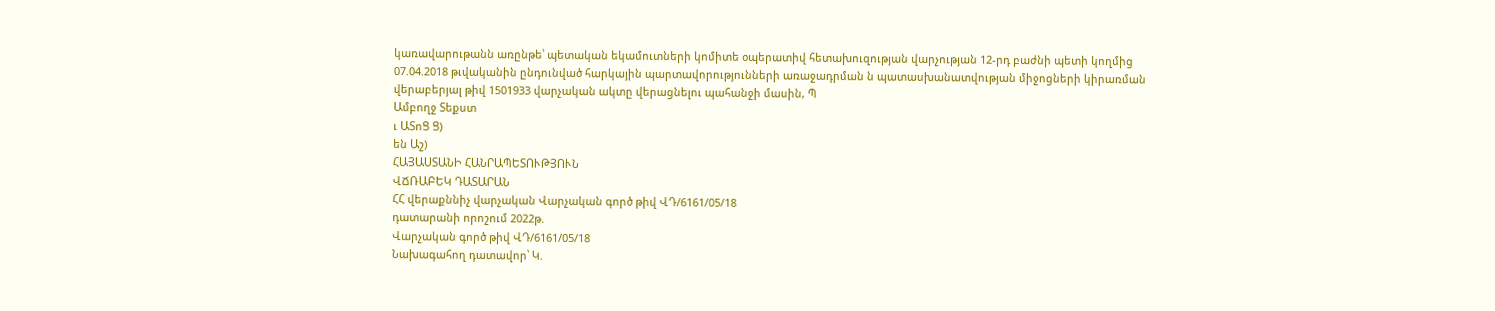կառավարութանն առընթե՝ պետական եկամուտների կոմիտե օպերատիվ հետախուզության վարչության 12-րդ բաժնի պետի կողմից 07.04.2018 թւվականին ընդունված հարկային պարտավորությունների առաջադրման ն պատասխանատվության միջոցների կիրառման վերաբերյալ թիվ 1501933 վարչական ակտը վերացնելու պահանջի մասին, Պ
Ամբողջ Տեքստ
ւ ԱՏոՑ Ց)
են Աշ)
ՀԱՅԱՍՏԱՆԻ ՀԱՆՐԱՊԵՏՈՒԹՅՈՒՆ
ՎՃՌԱԲԵԿ ԴԱՏԱՐԱՆ
ՀՀ վերաքննիչ վարչական Վարչական գործ թիվ ՎԴ/6161/05/18
դատարանի որոշում 2022թ.
Վարչական գործ թիվ ՎԴ/6161/05/18
Նախագահող դատավոր՝ Կ.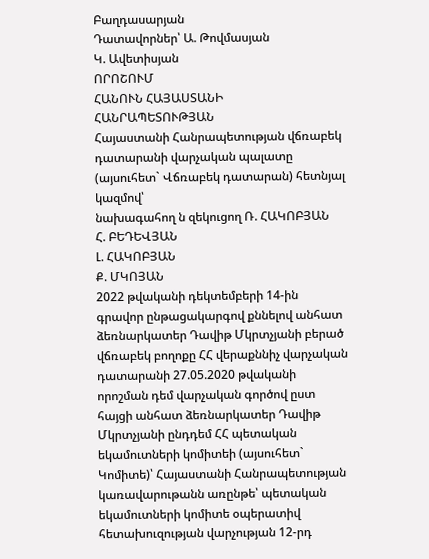Բաղդասարյան
Դատավորներ՝ Ա. Թովմասյան
Կ. Ավետիսյան
ՈՐՈՇՈՒՄ
ՀԱՆՈՒՆ ՀԱՅԱՍՏԱՆԻ ՀԱՆՐԱՊԵՏՈՒԹՅԱՆ
Հայաստանի Հանրապետության վճռաբեկ դատարանի վարչական պալատը (այսուհետ` Վճռաբեկ դատարան) հետնյալ կազմով՝
նախագահող ն զեկուցող Ռ. ՀԱԿՈԲՅԱՆ
Հ. ԲԵԴԵՎՅԱՆ
Լ. ՀԱԿՈԲՅԱՆ
Ք. ՄԿՈՅԱՆ
2022 թվականի դեկտեմբերի 14-ին
գրավոր ընթացակարգով քննելով անհատ ձեռնարկատեր Դավիթ Մկրտչյանի բերած վճռաբեկ բողոքը ՀՀ վերաքննիչ վարչական դատարանի 27.05.2020 թվականի որոշման դեմ վարչական գործով ըստ հայցի անհատ ձեռնարկատեր Դավիթ Մկրտչյանի ընդդեմ ՀՀ պետական եկամուտների կոմիտեի (այսուհետ` Կոմիտե)՝ Հայաստանի Հանրապետության կառավարութանն առընթե՝ պետական եկամուտների կոմիտե օպերատիվ հետախուզության վարչության 12-րդ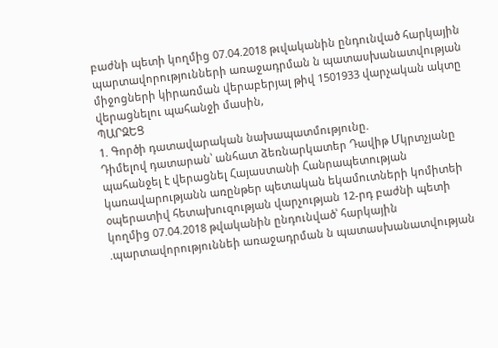բաժնի պետի կողմից 07.04.2018 թւվականին ընդունված հարկային պարտավորությունների առաջադրման ն պատասխանատվության միջոցների կիրառման վերաբերյալ թիվ 1501933 վարչական ակտը վերացնելու պահանջի մասին,
ՊԱՐԶԵՑ
1. Գործի դատավարական նախապատմությունը.
Դիմելով դատարան՝ անհատ ձեռնարկատեր Դավիթ Մկրտչյանը պահանջել է վերացնել Հայաստանի Հանրապետության կառավարությանն առընթեր պետական եկամուտների կոմիտեի օպերատիվ հետախուզության վարչության 12-րդ բաժնի պետի կողմից 07.04.2018 թվականին ընդունված՝ հարկային .պարտավորություննեի առաջադրման ն պատասխանատվության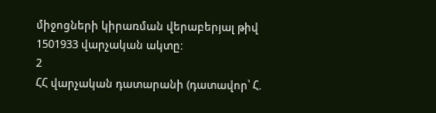միջոցների կիրառման վերաբերյալ թիվ 1501933 վարչական ակտը:
2
ՀՀ վարչական դատարանի (դատավոր՝ Հ.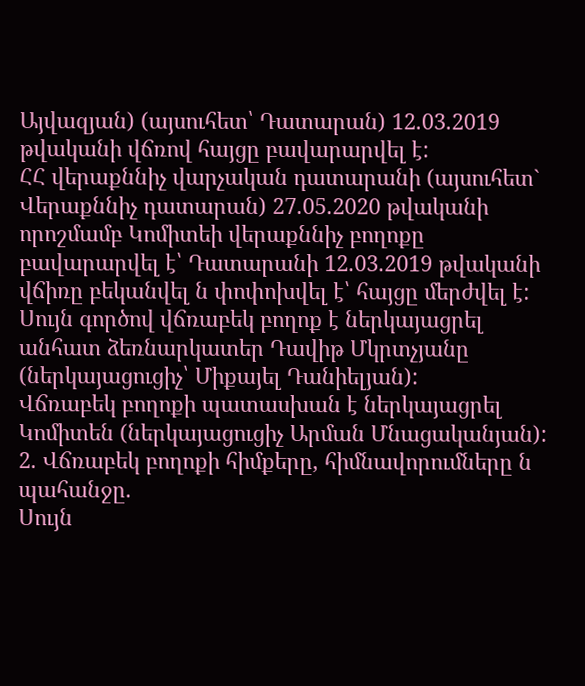Այվազյան) (այսուհետ՝ Դատարան) 12.03.2019 թվականի վճռով հայցը բավարարվել է:
ՀՀ վերաքննիչ վարչական դատարանի (այսուհետ` Վերաքննիչ դատարան) 27.05.2020 թվականի որոշմամբ Կոմիտեի վերաքննիչ բողոքը բավարարվել է՝ Դատարանի 12.03.2019 թվականի վճիռը բեկանվել ն փոփոխվել է՝ հայցը մերժվել է:
Սույն գործով վճռաբեկ բողոք է ներկայացրել անհատ ձեռնարկատեր Դավիթ Մկրտչյանը (ներկայացուցիչ՝ Միքայել Դանիելյան):
Վճռաբեկ բողոքի պատասխան է ներկայացրել Կոմիտեն (ներկայացուցիչ Արման Մնացականյան):
2. Վճռաբեկ բողոքի հիմքերը, հիմնավորումները ն պահանջը.
Սույն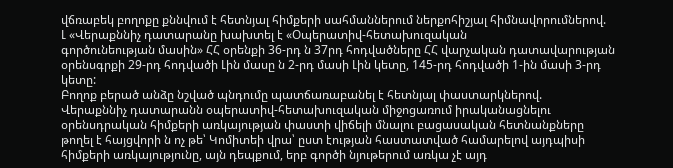վճռաբեկ բողոքը քննվում է հետնյալ հիմքերի սահմաններում ներքոհիշյալ հիմնավորումներով.
Լ «Վերաքննիչ դատարանը խախտել է «Օպերատիվ-հետախուզական
գործունեության մասին» ՀՀ օրենքի 36-րդ ն 37րդ հոդվածները ՀՀ վարչական դատավարության օրենսգրքի 29-րդ հոդվածի Լին մասը ն 2-րդ մասի Լին կետը, 145-րդ հոդվածի 1-ին մասի 3-րդ կետը:
Բողոք բերած անձը նշված պնդումը պատճառաբանել է հետնյալ փաստարկներով.
Վերաքննիչ դատարանն օպերատիվ-հետախուզական միջոցառում իրականացնելու օրենսդրական հիմքերի առկայության փաստի վիճելի մնալու բացասական հետնանքները թողել է հայցվորի ն ոչ թե՝ Կոմիտեի վրա՝ ըստ էության հաստատված համարելով այդպիսի հիմքերի առկայությունը, այն դեպքում, երբ գործի նյութերում առկա չէ այդ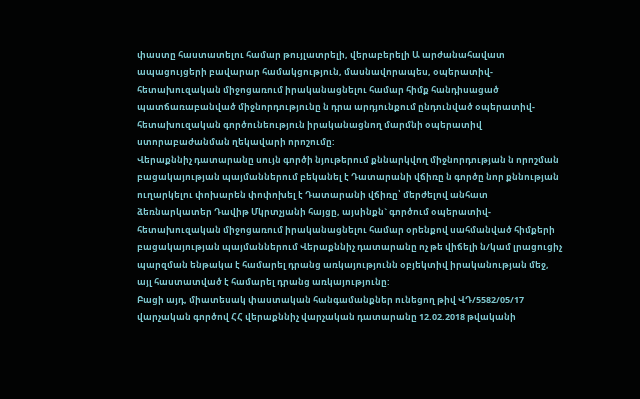փաստը հաստատելու համար թույլատրելի, վերաբերելի Ա արժանահավատ ապացույցերի բավարար համակցություն, մասնավորապես, օպերատիվ-հետախուզական միջոցառում իրականացնելու համար հիմք հանդիսացած պատճառաբանված միջնորդությունը ն դրա արդյունքում ընդունված օպերատիվ-հետախուզական գործունեություն իրականացնող մարմնի օպերատիվ ստորաբաժանման ղեկավարի որոշումը:
Վերաքննիչ դատարանը սույն գործի նյութերում քննարկվող միջնորդության ն որոշման բացակայության պայմաններում բեկանել է Դատարանի վճիռը ն գործը նոր քննության ուղարկելու փոխարեն փոփոխել է Դատարանի վճիռը՝ մերժելով անհատ ձեռնարկատեր Դավիթ Մկրտչյանի հայցը, այսինքն` գործում օպերատիվ-հետախուզական միջոցառում իրականացնելու համար օրենքով սահմանված հիմքերի բացակայության պայմաններում Վերաքննիչ դատարանը ոչ թե վիճելի ն/կամ լրացուցիչ պարզման ենթակա է համարել դրանց առկայությունն օբյեկտիվ իրականության մեջ, այլ հաստատված է համարել դրանց առկայությունը:
Բացի այդ, միատեսակ փաստական հանգամանքներ ունեցող թիվ ՎԴ/5582/05/17 վարչական գործով ՀՀ վերաքննիչ վարչական դատարանը 12.02.2018 թվականի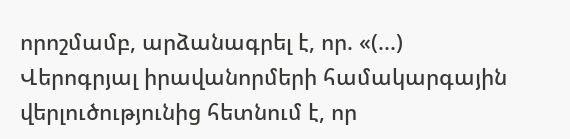որոշմամբ, արձանագրել է, որ. «(...) Վերոգրյալ իրավանորմերի համակարգային վերլուծությունից հետնում է, որ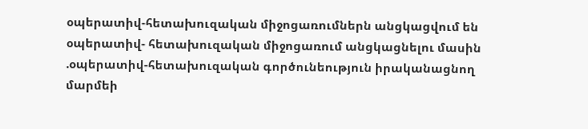օպերատիվ-հետախուզական միջոցառումներն անցկացվում են օպերատիվ- հետախուզական միջոցառում անցկացնելու մասին .օպերատիվ-հետախուզական գործունեություն իրականացնող մարմեի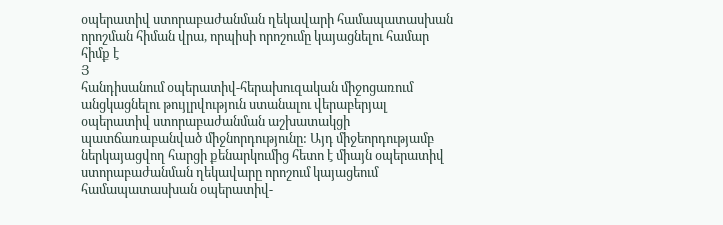օպերատիվ ստորաբաժանման ղեկավարի համապատասխան որոշման հիման վրա, որպիսի որոշումը կայացնելու համար հիմք է
Յ
հանդիսանում օպերատիվ-հերախուզական միջոցառում անցկացնելու թույլրվություն ստանալու վերաբերյալ օպերատիվ ստորաբաժանման աշխատակցի պատճառաբանված միջնորդությունը: Այդ միջեորդությամբ ներկայացվող հարցի քենարկումից հետո է միայն օպերատիվ ստորաբաժանման ղեկավարը որոշում կայացեում համապատասխան օպերատիվ-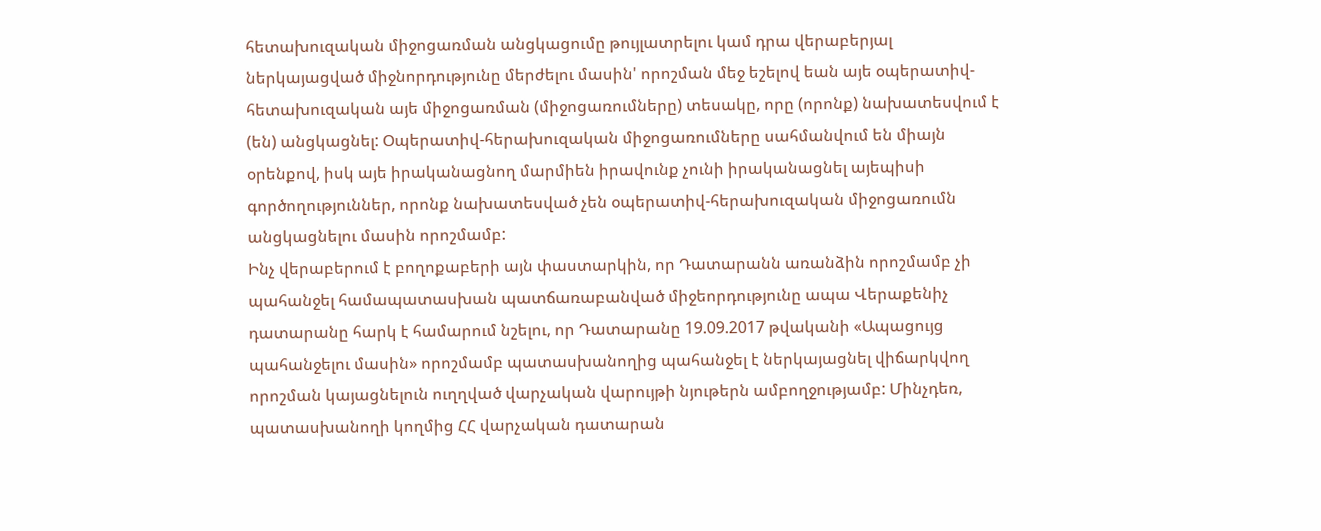հետախուզական միջոցառման անցկացումը թույլատրելու կամ դրա վերաբերյալ ներկայացված միջնորդությունը մերժելու մասին' որոշման մեջ եշելով եան այե օպերատիվ- հետախուզական այե միջոցառման (միջոցառումները) տեսակը, որը (որոնք) նախատեսվում է (են) անցկացնել: Օպերատիվ-հերախուզական միջոցառումները սահմանվում են միայն օրենքով, իսկ այե իրականացնող մարմիեն իրավունք չունի իրականացնել այեպիսի գործողություններ, որոնք նախատեսված չեն օպերատիվ-հերախուզական միջոցառումն անցկացնելու մասին որոշմամբ:
Ինչ վերաբերում է բողոքաբերի այն փաստարկին, որ Դատարանն առանձին որոշմամբ չի պահանջել համապատասխան պատճառաբանված միջեորդությունը ապա Վերաքենիչ դատարանը հարկ է համարում նշելու, որ Դատարանը 19.09.2017 թվականի «Ապացույց պահանջելու մասին» որոշմամբ պատասխանողից պահանջել է ներկայացնել վիճարկվող որոշման կայացնելուն ուղղված վարչական վարույթի նյութերն ամբողջությամբ: Մինչդեռ, պատասխանողի կողմից ՀՀ վարչական դատարան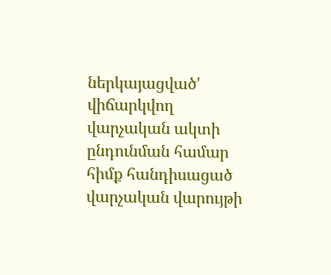ներկայացված' վիճարկվող վարչական ակտի ընդունման համար հիմք հանդիսացած վարչական վարույթի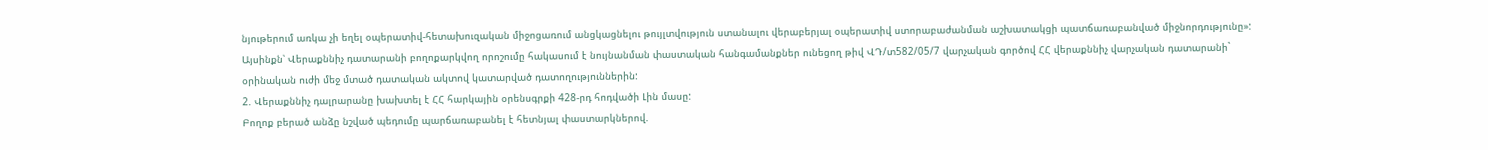նյութերում առկա չի եղել օպերատիվ-հետախուզական միջոցառում անցկացնելու թույլտվություն ստանալու վերաբերյալ օպերատիվ ստորաբաժանման աշխատակցի պատճառաբանված միջնորդությունը»:
Այսինքն՝ Վերաքննիչ դատարանի բողոքարկվող որոշումը հակասում է նույնանման փաստական հանգամանքներ ունեցող թիվ ՎԴ/տ582/05/7 վարչական գործով ՀՀ վերաքննիչ վարչական դատարանի` օրինական ուժի մեջ մտած դատական ակտով կատարված դատողություններին:
2. Վերաքննիչ դալրարանը խախտել է ՀՀ հարկային օրենսգրքի 428-րդ հոդվածի Լին մասը:
Բողոք բերած անձը նշված պեդումը պարճառաբանել է հետնյալ փաստարկներով.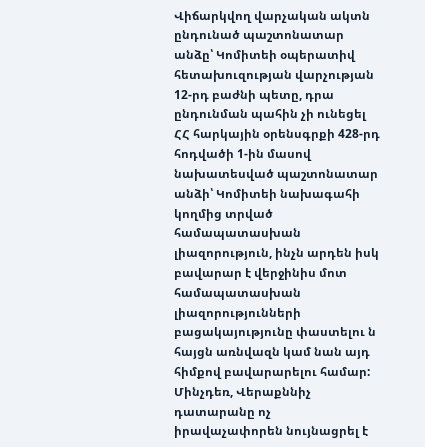Վիճարկվող վարչական ակտն ընդունած պաշտոնատար անձը՝ Կոմիտեի օպերատիվ հետախուզության վարչության 12-րդ բաժնի պետը, դրա ընդունման պահին չի ունեցել ՀՀ հարկային օրենսգրքի 428-րդ հոդվածի 1-ին մասով նախատեսված պաշտոնատար անձի՝ Կոմիտեի նախագահի կողմից տրված համապատասխան լիազորություն, ինչն արդեն իսկ բավարար է վերջինիս մոտ համապատասխան լիազորությունների բացակայությունը փաստելու ն հայցն առնվազն կամ նան այդ հիմքով բավարարելու համար:
Մինչդեռ, Վերաքննիչ դատարանը ոչ իրավաչափորեն նույնացրել է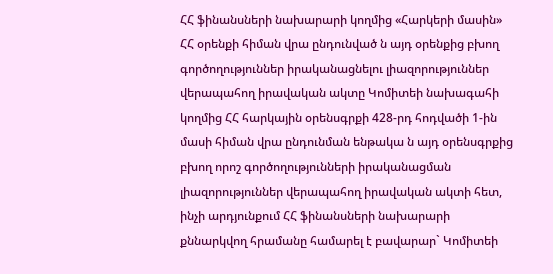ՀՀ ֆինանսների նախարարի կողմից «Հարկերի մասին» ՀՀ օրենքի հիման վրա ընդունված ն այդ օրենքից բխող գործողություններ իրականացնելու լիազորություններ վերապահող իրավական ակտը Կոմիտեի նախագահի կողմից ՀՀ հարկային օրենսգրքի 428-րդ հոդվածի 1-ին մասի հիման վրա ընդունման ենթակա ն այդ օրենսգրքից բխող որոշ գործողությունների իրականացման լիազորություններ վերապահող իրավական ակտի հետ, ինչի արդյունքում ՀՀ ֆինանսների նախարարի քննարկվող հրամանը համարել է բավարար` Կոմիտեի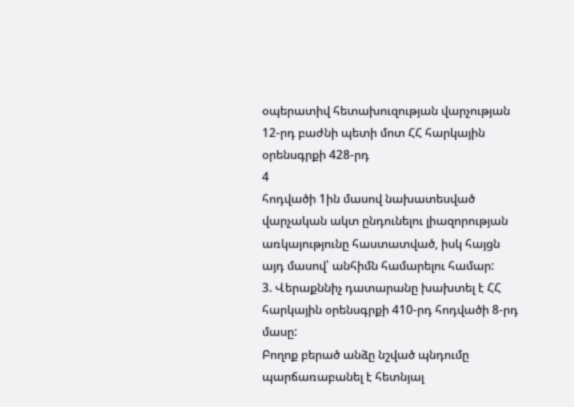օպերատիվ հետախուզության վարչության 12-րդ բաժնի պետի մոտ ՀՀ հարկային օրենսգրքի 428-րդ
4
հոդվածի 1ին մասով նախատեսված վարչական ակտ ընդունելու լիազորության առկայությունը հաստատված, իսկ հայցն այդ մասով՝ անհիմն համարելու համար:
3. Վերաքննիչ դատարանը խախտել է ՀՀ հարկային օրենսգրքի 410-րդ հոդվածի 8-րդ մասը:
Բողոք բերած անձը նշված պնդումը պարճառաբանել է հետնյալ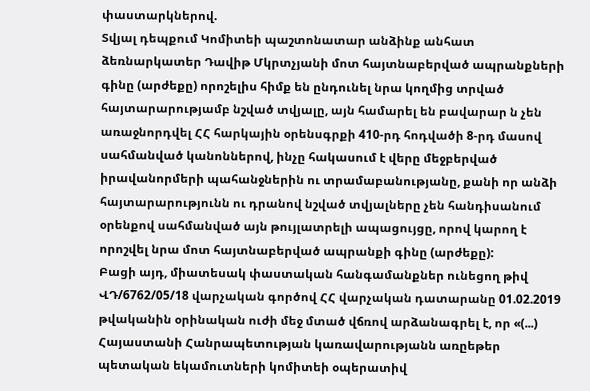փաստարկներով.
Տվյալ դեպքում Կոմիտեի պաշտոնատար անձինք անհատ ձեռնարկատեր Դավիթ Մկրտչյանի մոտ հայտնաբերված ապրանքների գինը (արժեքը) որոշելիս հիմք են ընդունել նրա կողմից տրված հայտարարությամբ նշված տվյալը, այն համարել են բավարար ն չեն առաջնորդվել ՀՀ հարկային օրենսգրքի 410-րդ հոդվածի 8-րդ մասով սահմանված կանոններով, ինչը հակասում է վերը մեջբերված իրավանորմերի պահանջներին ու տրամաբանությանը, քանի որ անձի հայտարարությունն ու դրանով նշված տվյալները չեն հանդիսանում օրենքով սահմանված այն թույլատրելի ապացույցը, որով կարող է որոշվել նրա մոտ հայտնաբերված ապրանքի գինը (արժեքը):
Բացի այդ, միատեսակ փաստական հանգամանքներ ունեցող թիվ ՎԴ/6762/05/18 վարչական գործով ՀՀ վարչական դատարանը 01.02.2019 թվականին օրինական ուժի մեջ մտած վճռով արձանագրել է, որ «(...) Հայաստանի Հանրապետության կառավարությանն առըեթեր պետական եկամուտների կոմիտեի օպերատիվ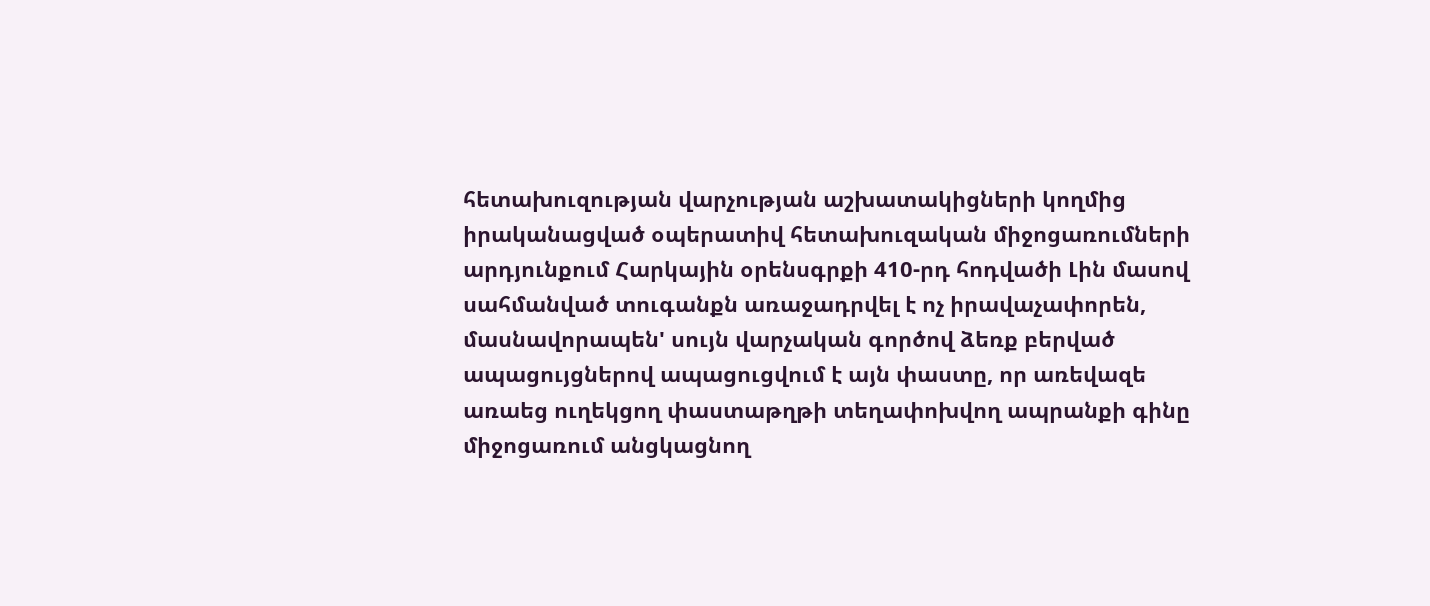հետախուզության վարչության աշխատակիցների կողմից իրականացված օպերատիվ հետախուզական միջոցառումների արդյունքում Հարկային օրենսգրքի 410-րդ հոդվածի Լին մասով սահմանված տուգանքն առաջադրվել է ոչ իրավաչափորեն, մասնավորապեն' սույն վարչական գործով ձեռք բերված ապացույցներով ապացուցվում է այն փաստը, որ առեվազե առաեց ուղեկցող փաստաթղթի տեղափոխվող ապրանքի գինը միջոցառում անցկացնող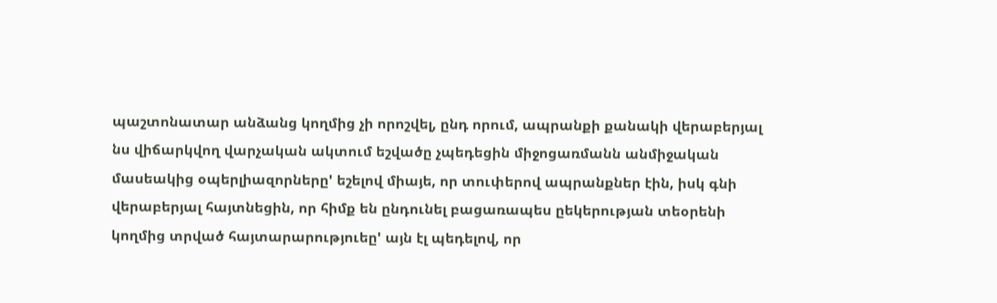պաշտոնատար անձանց կողմից չի որոշվել, ընդ որում, ապրանքի քանակի վերաբերյալ նս վիճարկվող վարչական ակտում եշվածը չպեդեցին միջոցառմանն անմիջական մասեակից օպերլիազորները' եշելով միայե, որ տուփերով ապրանքներ էին, իսկ գնի վերաբերյալ հայտնեցին, որ հիմք են ընդունել բացառապես ըեկերության տեօրենի կողմից տրված հայտարարություեը' այն էլ պեդելով, որ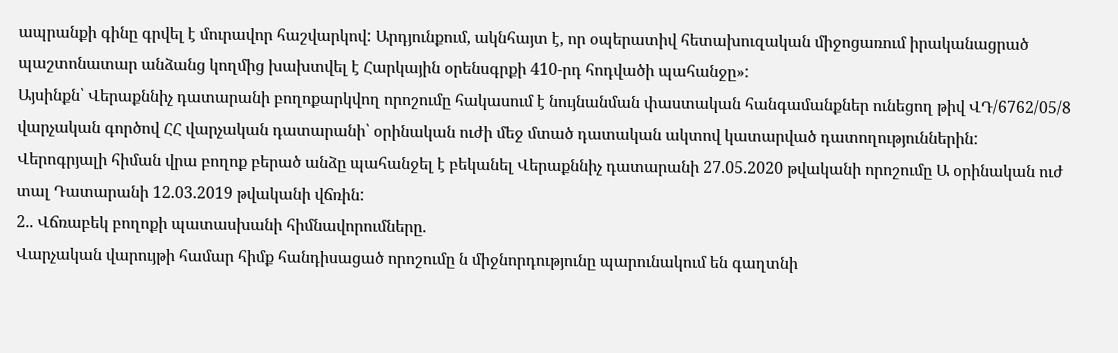ապրանքի գինը գրվել է մուրավոր հաշվարկով: Արդյունքում, ակնհայտ է, որ օպերատիվ հետախուզական միջոցառում իրականացրած պաշտոնատար անձանց կողմից խախտվել է Հարկային օրենսգրքի 410-րդ հոդվածի պահանջը»:
Այսինքն՝ Վերաքննիչ դատարանի բողոքարկվող որոշումը հակասում է նույնանման փաստական հանգամանքներ ունեցող թիվ ՎԴ/6762/05/8 վարչական գործով ՀՀ վարչական դատարանի՝ օրինական ուժի մեջ մտած դատական ակտով կատարված դատողություններին:
Վերոգրյալի հիման վրա բողոք բերած անձը պահանջել է բեկանել Վերաքննիչ դատարանի 27.05.2020 թվականի որոշումը Ա օրինական ուժ տալ Դատարանի 12.03.2019 թվականի վճռին:
2.. Վճռաբեկ բողոքի պատասխանի հիմնավորումները.
Վարչական վարույթի համար հիմք հանդիսացած որոշումը ն միջնորդությունը պարունակում են գաղտնի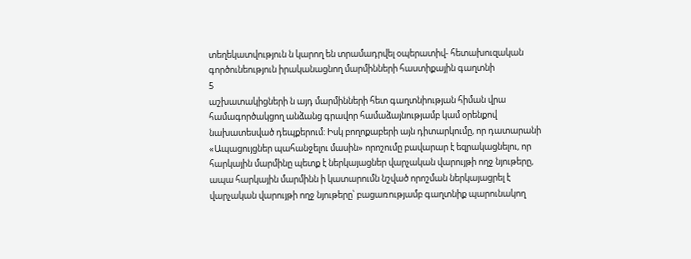տեղեկատվություն ն կարող են տրամադրվել օպերատիվ- հետախուզական գործունեություն իրականացնող մարմինների հաստիքային գաղտնի
5
աշխատակիցների ն այդ մարմինների հետ գաղտնիության հիման վրա համագործակցող անձանց գրավոր համաձայնությամբ կամ օրենքով նախատեսված դեպքերում: Իսկ բողոքաբերի այն դիտարկումը, որ դատարանի «Ապացույցներ պահանջելու մասին» որոշումը բավարար է եզրակացնելու, որ հարկային մարմինը պետք է ներկայացներ վարչական վարույթի ողջ նյութերը, ապա հարկային մարմինն ի կատարումն նշված որոշման ներկայացրել է վարչական վարույթի ողջ նյութերը՝ բացառությամբ գաղտնիք պարունակող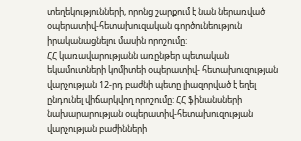տեղեկությունների, որոնց շարքում է նան ներառված օպերատիվ-հետախուզական գործունեություն իրականացնելու մասին որոշումը:
ՀՀ կառավարությանն առընթեր պետական եկամուտների կոմիտեի օպերատիվ- հետախուզության վարչության 12-րդ բաժնի պետը լիազորված է եղել ընդունել վիճարկվող որոշումը: ՀՀ ֆինանսների նախարարության օպերատիվ-հետախուզության վարչության բաժինների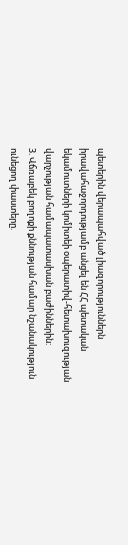պետերին վերապահված լիազորություններն իրավահաջորդությամբ անցել են ՀՀ պետական եկամուտների կոմիտեի օպերատիվ-հետախուզության վարչության համապատասխան բաժիններին:
3. Վճռաբեկ բողոքի քննության համար նշանակություն ունեցող փաստերը.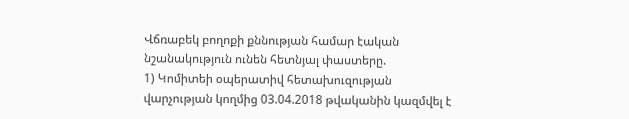Վճռաբեկ բողոքի քննության համար էական նշանակություն ունեն հետնյալ փաստերը.
1) Կոմիտեի օպերատիվ հետախուզության վարչության կողմից 03.04.2018 թվականին կազմվել է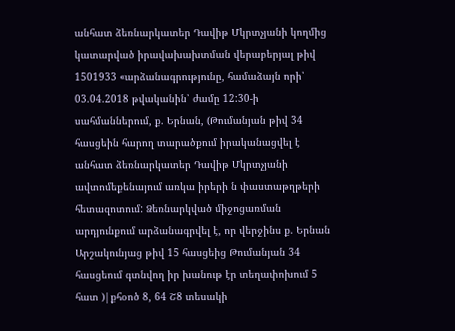անհատ ձեռնարկատեր Դավիթ Մկրտչյանի կողմից կատարված իրավախախտման վերաբերյալ թիվ 1501933 «արձանագրությունը, համաձայն որի՝ 03.04.2018 թվականին՝ ժամը 12:30-ի սահմաններում, ք. Երնան, (Թումանյան թիվ 34 հասցեին հարող տարածքում իրականացվել է անհատ ձեռնարկատեր Դավիթ Մկրտչյանի ավտոմեքենայում առկա իրերի ն փաստաթղթերի հետազոտում: Ձեռնարկված միջոցառման արդյունքում արձանագրվել է, որ վերջինս ք. Երնան Արշակունյաց թիվ 15 հասցեից Թումանյան 34 հասցեում գտնվող իր խանութ էր տեղափոխում 5 հատ )|քհօոծ 8, 64 Շ8 տեսակի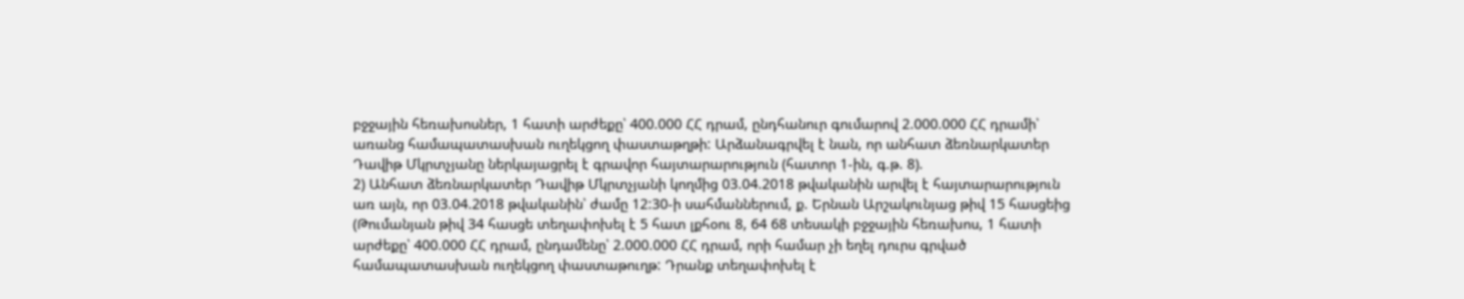բջջային հեռախոսներ, 1 հատի արժեքը՝ 400.000 ՀՀ դրամ, ընդհանուր գումարով 2.000.000 ՀՀ դրամի՝ առանց համապատասխան ուղեկցող փաստաթղթի: Արձանագրվել է նան, որ անհատ ձեռնարկատեր Դավիթ Մկրտչյանը ներկայացրել է գրավոր հայտարարություն (հատոր 1-ին, գ.թ. 8).
2) Անհատ ձեռնարկատեր Դավիթ Մկրտչյանի կողմից 03.04.2018 թվականին արվել է հայտարարություն առ այն, որ 03.04.2018 թվականին՝ ժամը 12:30-ի սահմաններում, ք. Երնան Արշակունյաց թիվ 15 հասցեից (Թումանյան թիվ 34 հասցե տեղափոխել է 5 հատ լքհօու 8, 64 68 տեսակի բջջային հեռախոս, 1 հատի արժեքը՝ 400.000 ՀՀ դրամ, ընդամենը՝ 2.000.000 ՀՀ դրամ, որի համար չի եղել դուրս գրված համապատասխան ուղեկցող փաստաթուղթ: Դրանք տեղափոխել է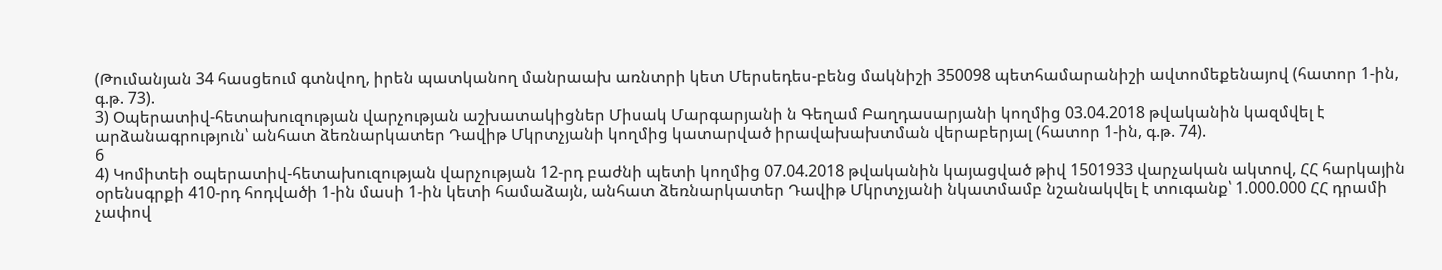(Թումանյան 34 հասցեում գտնվող, իրեն պատկանող մանրաախ առնտրի կետ Մերսեդես-բենց մակնիշի 350098 պետհամարանիշի ավտոմեքենայով (հատոր 1-ին, գ.թ. 73).
3) Օպերատիվ-հետախուզության վարչության աշխատակիցներ Միսակ Մարգարյանի ն Գեղամ Բաղդասարյանի կողմից 03.04.2018 թվականին կազմվել է արձանագրություն՝ անհատ ձեռնարկատեր Դավիթ Մկրտչյանի կողմից կատարված իրավախախտման վերաբերյալ (հատոր 1-ին, գ.թ. 74).
6
4) Կոմիտեի օպերատիվ-հետախուզության վարչության 12-րդ բաժնի պետի կողմից 07.04.2018 թվականին կայացված թիվ 1501933 վարչական ակտով, ՀՀ հարկային օրենսգրքի 410-րդ հոդվածի 1-ին մասի 1-ին կետի համաձայն, անհատ ձեռնարկատեր Դավիթ Մկրտչյանի նկատմամբ նշանակվել է տուգանք՝ 1.000.000 ՀՀ դրամի չափով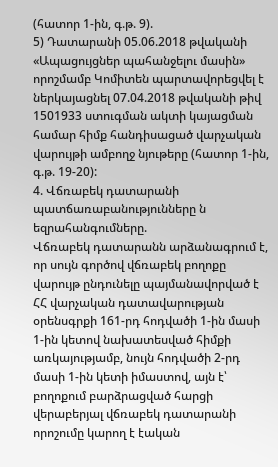(հատոր 1-ին, գ.թ. 9).
5) Դատարանի 05.06.2018 թվականի «Ապացույցներ պահանջելու մասին» որոշմամբ Կոմիտեն պարտավորեցվել է ներկայացնել 07.04.2018 թվականի թիվ 1501933 ստուգման ակտի կայացման համար հիմք հանդիսացած վարչական վարույթի ամբողջ նյութերը (հատոր 1-ին, գ.թ. 19-20):
4. Վճռաբեկ դատարանի պատճառաբանությունները ն եզրահանգումները.
Վճռաբեկ դատարանն արձանագրում է, որ սույն գործով վճռաբեկ բողոքը վարույթ ընդունելը պայմանավորված է ՀՀ վարչական դատավարության օրենսգրքի 161-րդ հոդվածի 1-ին մասի 1-ին կետով նախատեսված հիմքի առկայությամբ, նույն հոդվածի 2-րդ մասի 1-ին կետի իմաստով, այն է՝ բողոքում բարձրացված հարցի վերաբերյալ վճռաբեկ դատարանի որոշումը կարող է էական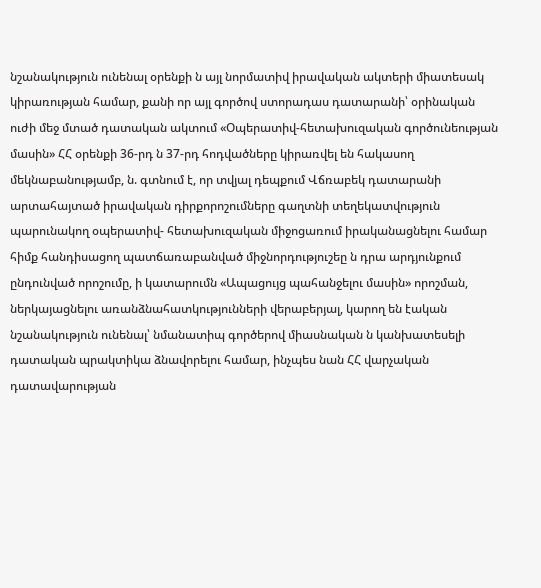նշանակություն ունենալ օրենքի ն այլ նորմատիվ իրավական ակտերի միատեսակ կիրառության համար, քանի որ այլ գործով ստորադաս դատարանի՝ օրինական ուժի մեջ մտած դատական ակտում «Օպերատիվ-հետախուզական գործունեության մասին» ՀՀ օրենքի 36-րդ ն 37-րդ հոդվածները կիրառվել են հակասող մեկնաբանությամբ, ն. գտնում է, որ տվյալ դեպքում Վճռաբեկ դատարանի արտահայտած իրավական դիրքորոշումները գաղտնի տեղեկատվություն պարունակող օպերատիվ- հետախուզական միջոցառում իրականացնելու համար հիմք հանդիսացող պատճառաբանված միջնորդություշեը ն դրա արդյունքում ընդունված որոշումը, ի կատարումն «Ապացույց պահանջելու մասին» որոշման, ներկայացնելու առանձնահատկությունների վերաբերյալ, կարող են էական նշանակություն ունենալ՝ նմանատիպ գործերով միասնական ն կանխատեսելի դատական պրակտիկա ձնավորելու համար, ինչպես նան ՀՀ վարչական դատավարության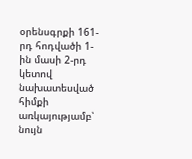օրենսգրքի 161-րդ հոդվածի 1-ին մասի 2-րդ կետով նախատեսված հիմքի առկայությամբ՝ նույն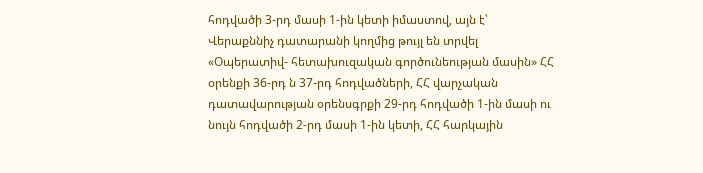հոդվածի 3-րդ մասի 1-ին կետի իմաստով, այն է՝ Վերաքննիչ դատարանի կողմից թույլ են տրվել «Օպերատիվ- հետախուզական գործունեության մասին» ՀՀ օրենքի 36-րդ ն 37-րդ հոդվածների, ՀՀ վարչական դատավարության օրենսգրքի 29-րդ հոդվածի 1-ին մասի ու նույն հոդվածի 2-րդ մասի 1-ին կետի, ՀՀ հարկային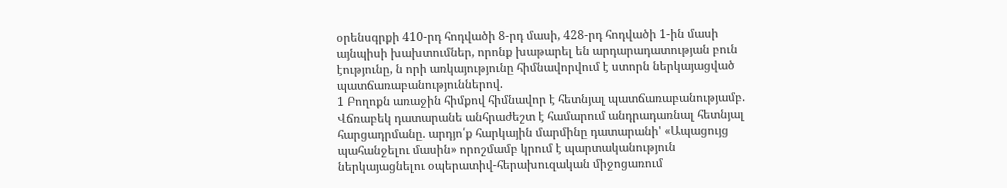օրենսգրքի 410-րդ հոդվածի 8-րդ մասի, 428-րդ հոդվածի 1-ին մասի այնպիսի խախտումներ, որոնք խաթարել են արդարադատության բուն էությունը, ն որի առկայությունը հիմնավորվում է ստորն ներկայացված պատճառաբանություններով.
1 Բողոքն առաջին հիմքով հիմնավոր է հետնյալ պատճառաբանությամբ.
Վճռաբեկ դատարանե անհրաժեշտ է համարում անդրադառնալ հետնյալ հարցադրմանը. արդյո՛ք հարկային մարմինը դատարանի' «Ապացույց պահանջելու մասին» որոշմամբ կրում է պարտականություն ներկայացնելու օպերատիվ-հերախուզական միջոցառում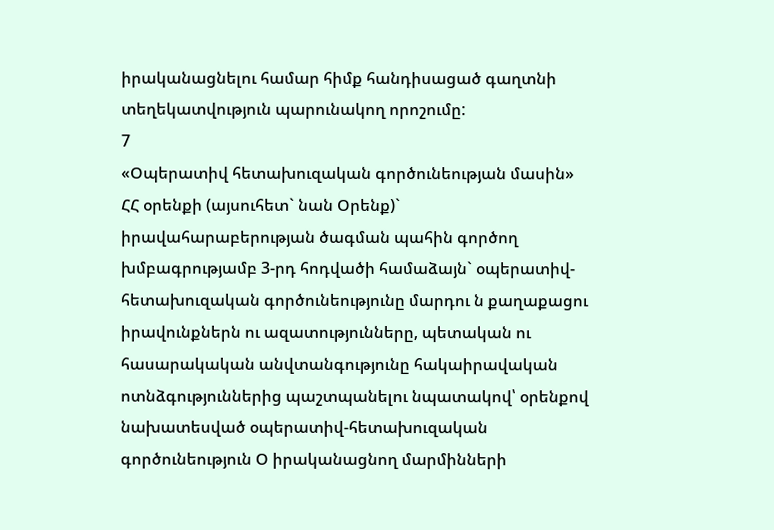իրականացնելու համար հիմք հանդիսացած գաղտնի տեղեկատվություն պարունակող որոշումը:
7
«Օպերատիվ հետախուզական գործունեության մասին» ՀՀ օրենքի (այսուհետ` նան Օրենք)` իրավահարաբերության ծագման պահին գործող խմբագրությամբ 3-րդ հոդվածի համաձայն` օպերատիվ-հետախուզական գործունեությունը մարդու ն քաղաքացու իրավունքներն ու ազատությունները, պետական ու հասարակական անվտանգությունը հակաիրավական ոտնձգություններից պաշտպանելու նպատակով՝ օրենքով նախատեսված օպերատիվ-հետախուզական գործունեություն Օ իրականացնող մարմինների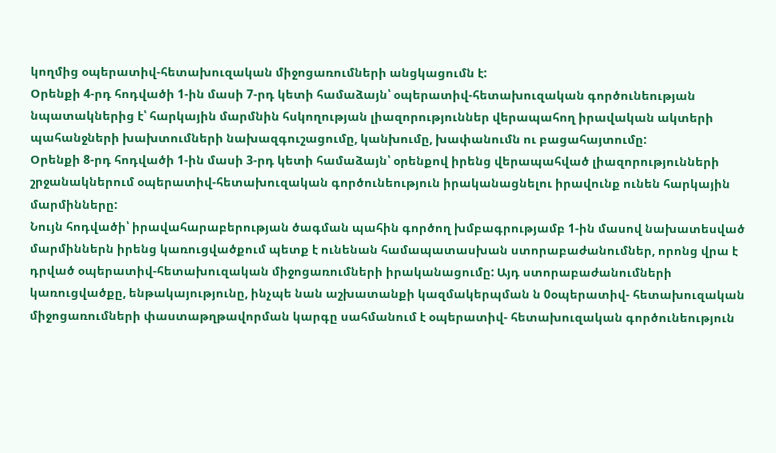կողմից օպերատիվ-հետախուզական միջոցառումների անցկացումն է:
Օրենքի 4-րդ հոդվածի 1-ին մասի 7-րդ կետի համաձայն՝ օպերատիվ-հետախուզական գործունեության նպատակներից է՝ հարկային մարմնին հսկողության լիազորություններ վերապահող իրավական ակտերի պահանջների խախտումների նախազգուշացումը, կանխումը, խափանումն ու բացահայտումը:
Օրենքի 8-րդ հոդվածի 1-ին մասի 3-րդ կետի համաձայն՝ օրենքով իրենց վերապահված լիազորությունների շրջանակներում օպերատիվ-հետախուզական գործունեություն իրականացնելու իրավունք ունեն հարկային մարմինները:
Նույն հոդվածի՝ իրավահարաբերության ծագման պահին գործող խմբագրությամբ 1-ին մասով նախատեսված մարմիններն իրենց կառուցվածքում պետք է ունենան համապատասխան ստորաբաժանումներ, որոնց վրա է դրված օպերատիվ-հետախուզական միջոցառումների իրականացումը: Այդ ստորաբաժանումների կառուցվածքը, ենթակայությունը, ինչպե նան աշխատանքի կազմակերպման ն 0օպերատիվ- հետախուզական միջոցառումների փաստաթղթավորման կարգը սահմանում է օպերատիվ- հետախուզական գործունեություն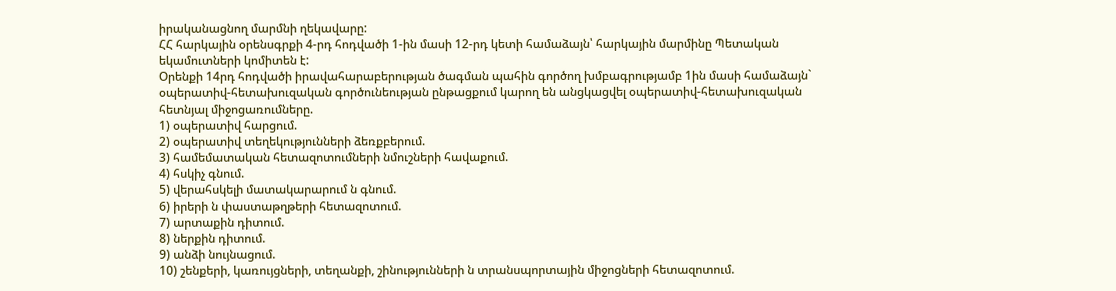իրականացնող մարմնի ղեկավարը:
ՀՀ հարկային օրենսգրքի 4-րդ հոդվածի 1-ին մասի 12-րդ կետի համաձայն՝ հարկային մարմինը Պետական եկամուտների կոմիտեն է:
Օրենքի 14րդ հոդվածի իրավահարաբերության ծագման պահին գործող խմբագրությամբ 1ին մասի համաձայն` օպերատիվ-հետախուզական գործունեության ընթացքում կարող են անցկացվել օպերատիվ-հետախուզական հետնյալ միջոցառումները.
1) օպերատիվ հարցում.
2) օպերատիվ տեղեկությունների ձեռքբերում.
3) համեմատական հետազոտումների նմուշների հավաքում.
4) հսկիչ գնում.
5) վերահսկելի մատակարարում ն գնում.
6) իրերի ն փաստաթղթերի հետազոտում.
7) արտաքին դիտում.
8) ներքին դիտում.
9) անձի նույնացում.
10) շենքերի, կառույցների, տեղանքի, շինությունների ն տրանսպորտային միջոցների հետազոտում.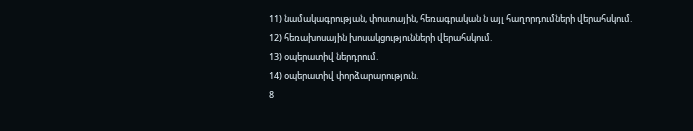11) նամակագրության, փոստային, հեռագրական ն այլ հաղորդումների վերահսկում.
12) հեռախոսային խոսակցությունների վերահսկում.
13) օպերատիվ ներդրում.
14) օպերատիվ փորձարարություն.
8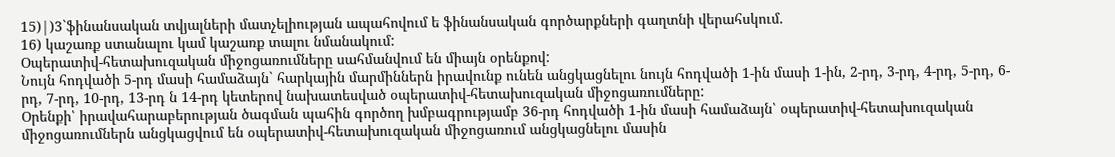15)|)3`ֆինանսական տվյալների մատչելիության ապահովում ե ֆինանսական գործարքների գաղտնի վերահսկում.
16) կաշառք ստանալու կամ կաշառք տալու նմանակում:
Օպերատիվ-հետախուզական միջոցառումները սահմանվում են միայն օրենքով:
Նույն հոդվածի 5-րդ մասի համաձայն` հարկային մարմիններն իրավունք ունեն անցկացնելու նույն հոդվածի 1-ին մասի 1-ին, 2-րդ, 3-րդ, 4-րդ, 5-րդ, 6-րդ, 7-րդ, 10-րդ, 13-րդ ն 14-րդ կետերով նախատեսված օպերատիվ-հետախուզական միջոցառումները:
Օրենքի՝ իրավահարաբերության ծագման պահին գործող խմբագրությամբ 36-րդ հոդվածի 1-ին մասի համաձայն՝ օպերատիվ-հետախուզական միջոցառումներն անցկացվում են օպերատիվ-հետախուզական միջոցառում անցկացնելու մասին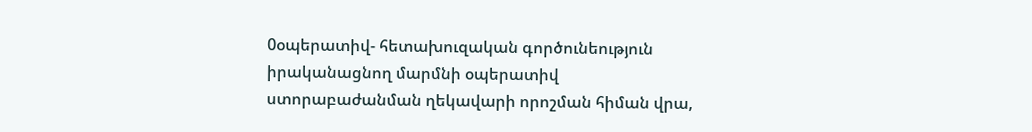0օպերատիվ- հետախուզական գործունեություն իրականացնող մարմնի օպերատիվ ստորաբաժանման ղեկավարի որոշման հիման վրա,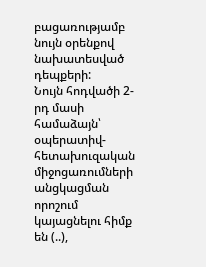բացառությամբ նույն օրենքով նախատեսված դեպքերի:
Նույն հոդվածի 2-րդ մասի համաձայն՝ օպերատիվ-հետախուզական միջոցառումների անցկացման որոշում կայացնելու հիմք են (..),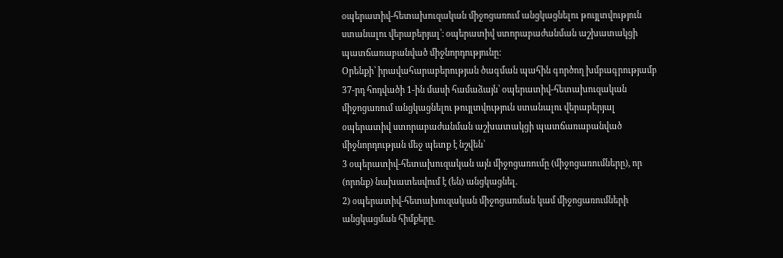օպերատիվ-հետախուզական միջոցառում անցկացնելու թույլտվություն ստանալու վերաբերյալ՝։ օպերատիվ ստորաբաժանման աշխատակցի պատճառաբանված միջնորդությունը:
Օրենքի՝ իրավահարաբերության ծագման պահին գործող խմբագրությամբ 37-րդ հոդվածի 1-ին մասի համաձայն՝ օպերատիվ-հետախուզական միջոցառում անցկացնելու թույլտվություն ստանալու վերաբերյալ օպերատիվ ստորաբաժանման աշխատակցի պատճառաբանված միջնորդության մեջ պետք է նշվեն՝
3 օպերատիվ-հետախուզական այն միջոցառումը (միջոցառումները), որ (որոնք) նախատեսվում է (են) անցկացնել.
2) օպերատիվ-հետախուզական միջոցառման կամ միջոցառումների անցկացման հիմքերը.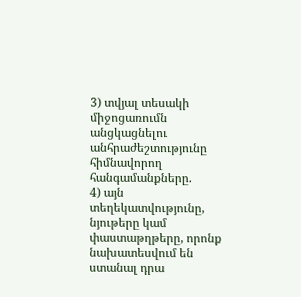3) տվյալ տեսակի միջոցառումն անցկացնելու անհրաժեշտությունը հիմնավորող հանգամանքները.
4) այն տեղեկատվությունը, նյութերը կամ փաստաթղթերը, որոնք նախատեսվում են ստանալ դրա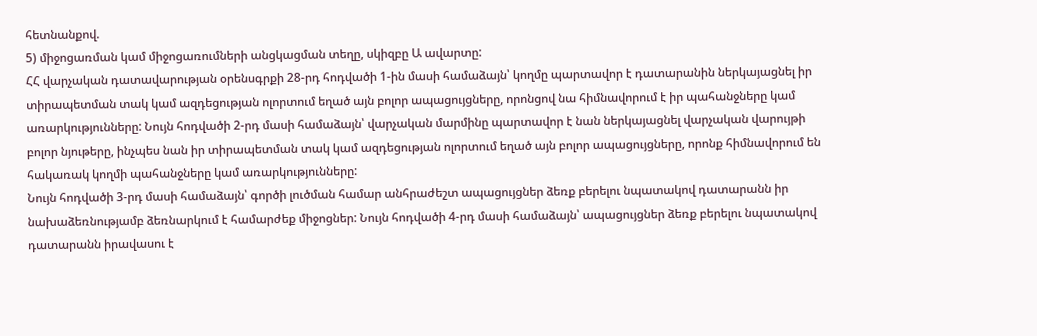հետնանքով.
5) միջոցառման կամ միջոցառումների անցկացման տեղը, սկիզբը Ա ավարտը:
ՀՀ վարչական դատավարության օրենսգրքի 28-րդ հոդվածի 1-ին մասի համաձայն՝ կողմը պարտավոր է դատարանին ներկայացնել իր տիրապետման տակ կամ ազդեցության ոլորտում եղած այն բոլոր ապացույցները, որոնցով նա հիմնավորում է իր պահանջները կամ առարկությունները: Նույն հոդվածի 2-րդ մասի համաձայն՝ վարչական մարմինը պարտավոր է նան ներկայացնել վարչական վարույթի բոլոր նյութերը, ինչպես նան իր տիրապետման տակ կամ ազդեցության ոլորտում եղած այն բոլոր ապացույցները, որոնք հիմնավորում են հակառակ կողմի պահանջները կամ առարկությունները:
Նույն հոդվածի 3-րդ մասի համաձայն՝ գործի լուծման համար անհրաժեշտ ապացույցներ ձեռք բերելու նպատակով դատարանն իր նախաձեռնությամբ ձեռնարկում է համարժեք միջոցներ: Նույն հոդվածի 4-րդ մասի համաձայն՝ ապացույցներ ձեռք բերելու նպատակով դատարանն իրավասու է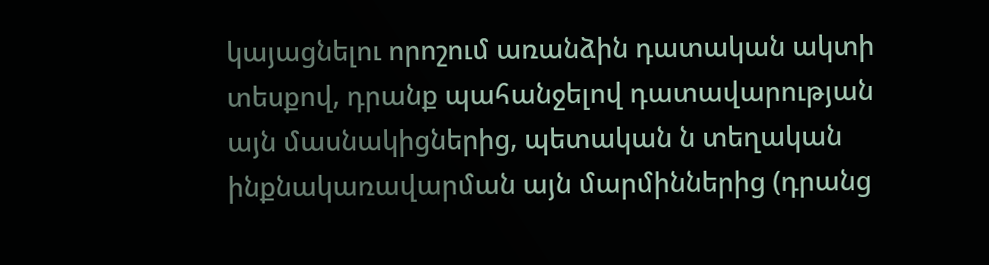կայացնելու որոշում առանձին դատական ակտի տեսքով, դրանք պահանջելով դատավարության այն մասնակիցներից, պետական ն տեղական ինքնակառավարման այն մարմիններից (դրանց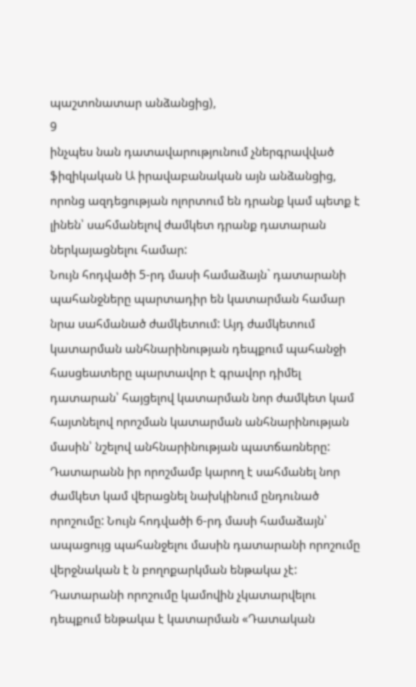պաշտոնատար անձանցից),
9
ինչպես նան դատավարությունում չներգրավված ֆիզիկական Ա իրավաբանական այն անձանցից, որոնց ազդեցության ոլորտում են դրանք կամ պետք է լինեն՝ սահմանելով ժամկետ դրանք դատարան ներկայացնելու համար:
Նույն հոդվածի 5-րդ մասի համաձայն` դատարանի պահանջները պարտադիր են կատարման համար նրա սահմանած ժամկետում: Այդ ժամկետում կատարման անհնարինության դեպքում պահանջի հասցեատերը պարտավոր է գրավոր դիմել դատարան՝ հայցելով կատարման նոր ժամկետ կամ հայտնելով որոշման կատարման անհնարինության մասին՝ նշելով անհնարինության պատճառները: Դատարանն իր որոշմամբ կարող է սահմանել նոր ժամկետ կամ վերացնել նախկինում ընդունած որոշումը: Նույն հոդվածի 6-րդ մասի համաձայն՝ ապացույց պահանջելու մասին դատարանի որոշումը վերջնական է ն բողոքարկման ենթակա չէ: Դատարանի որոշումը կամովին չկատարվելու դեպքում ենթակա է կատարման «Դատական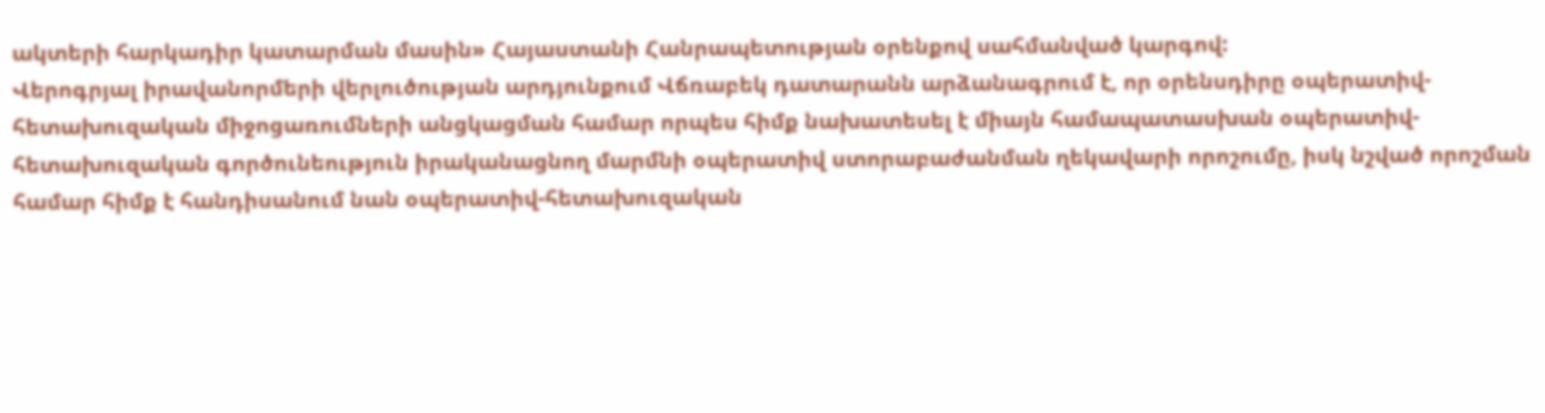ակտերի հարկադիր կատարման մասին» Հայաստանի Հանրապետության օրենքով սահմանված կարգով:
Վերոգրյալ իրավանորմերի վերլուծության արդյունքում Վճռաբեկ դատարանն արձանագրում է, որ օրենսդիրը օպերատիվ-հետախուզական միջոցառումների անցկացման համար որպես հիմք նախատեսել է միայն համապատասխան օպերատիվ-հետախուզական գործունեություն իրականացնող մարմնի օպերատիվ ստորաբաժանման ղեկավարի որոշումը, իսկ նշված որոշման համար հիմք է հանդիսանում նան օպերատիվ-հետախուզական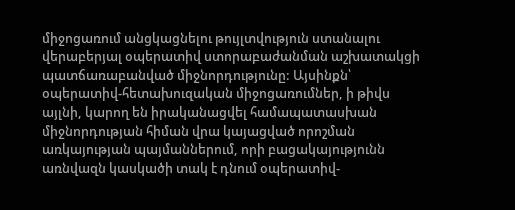միջոցառում անցկացնելու թույլտվություն ստանալու վերաբերյալ օպերատիվ ստորաբաժանման աշխատակցի պատճառաբանված միջնորդությունը: Այսինքն՝ օպերատիվ-հետախուզական միջոցառումներ, ի թիվս այլնի, կարող են իրականացվել համապատասխան միջնորդության հիման վրա կայացված որոշման առկայության պայմաններում, որի բացակայությունն առնվազն կասկածի տակ է դնում օպերատիվ-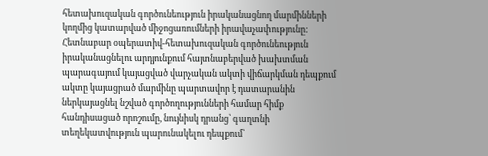հետախուզական գործունեություն իրականացնող մարմինների կողմից կատարված միջոցառումների իրավաչափությունը: Հետնաբար օպերատիվ-հետախուզական գործունեություն իրականացնելու արդյունքում հայտնաբերված խախտման պարագայում կայացված վարչական ակտի վիճարկման դեպքում ակտը կայացրած մարմինը պարտավոր է դատարանին ներկայացնել նշված գործողությունների համար հիմք հանդիսացած որոշումը, նույնիսկ դրանց՝ գաղտնի տեղեկատվություն պարունակելու դեպքում՝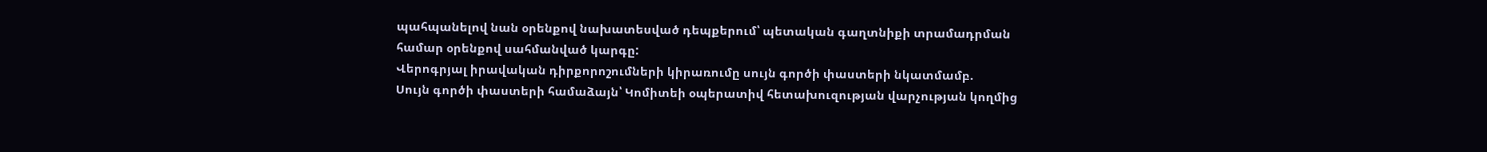պահպանելով նան օրենքով նախատեսված դեպքերում՝ պետական գաղտնիքի տրամադրման համար օրենքով սահմանված կարգը:
Վերոգրյալ իրավական դիրքորոշումների կիրառումը սույն գործի փաստերի նկատմամբ.
Սույն գործի փաստերի համաձայն՝ Կոմիտեի օպերատիվ հետախուզության վարչության կողմից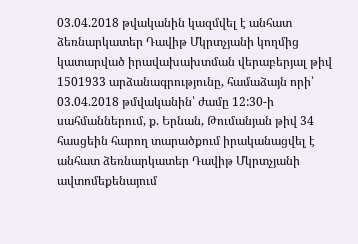03.04.2018 թվականին կազմվել է անհատ ձեռնարկատեր Դավիթ Մկրտչյանի կողմից կատարված իրավախախտման վերաբերյալ թիվ 1501933 արձանագրությունը, համաձայն որի՝ 03.04.2018 թմվականին՝ ժամը 12:30-ի սահմաններում, ք. Երնան, Թումանյան թիվ 34 հասցեին հարող տարածքում իրականացվել է անհատ ձեռնարկատեր Դավիթ Մկրտչյանի ավտոմեքենայում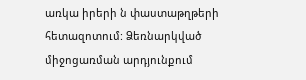առկա իրերի ն փաստաթղթերի հետազոտում: Ձեռնարկված միջոցառման արդյունքում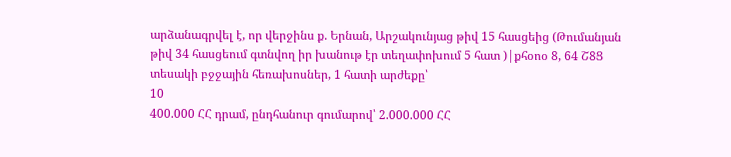արձանագրվել է, որ վերջինս ք. Երնան, Արշակունյաց թիվ 15 հասցեից (Թումանյան թիվ 34 հասցեում գտնվող իր խանութ էր տեղափոխում 5 հատ )|քհօոօ 8, 64 Շ8Ց տեսակի բջջային հեռախոսներ, 1 հատի արժեքը՝
10
400.000 ՀՀ դրամ, ընդհանուր գումարով՝ 2.000.000 ՀՀ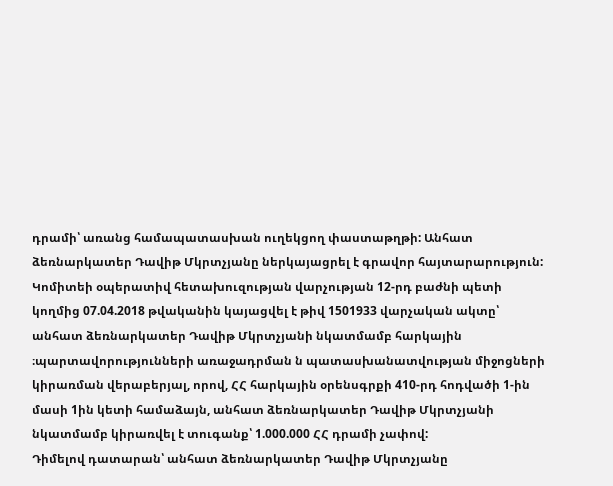դրամի՝ առանց համապատասխան ուղեկցող փաստաթղթի: Անհատ ձեռնարկատեր Դավիթ Մկրտչյանը ներկայացրել է գրավոր հայտարարություն: Կոմիտեի օպերատիվ հետախուզության վարչության 12-րդ բաժնի պետի կողմից 07.04.2018 թվականին կայացվել է թիվ 1501933 վարչական ակտը՝ անհատ ձեռնարկատեր Դավիթ Մկրտչյանի նկատմամբ հարկային ։պարտավորությունների առաջադրման ն պատասխանատվության միջոցների կիրառման վերաբերյալ, որով, ՀՀ հարկային օրենսգրքի 410-րդ հոդվածի 1-ին մասի 1ին կետի համաձայն, անհատ ձեռնարկատեր Դավիթ Մկրտչյանի նկատմամբ կիրառվել է տուգանք՝ 1.000.000 ՀՀ դրամի չափով:
Դիմելով դատարան՝ անհատ ձեռնարկատեր Դավիթ Մկրտչյանը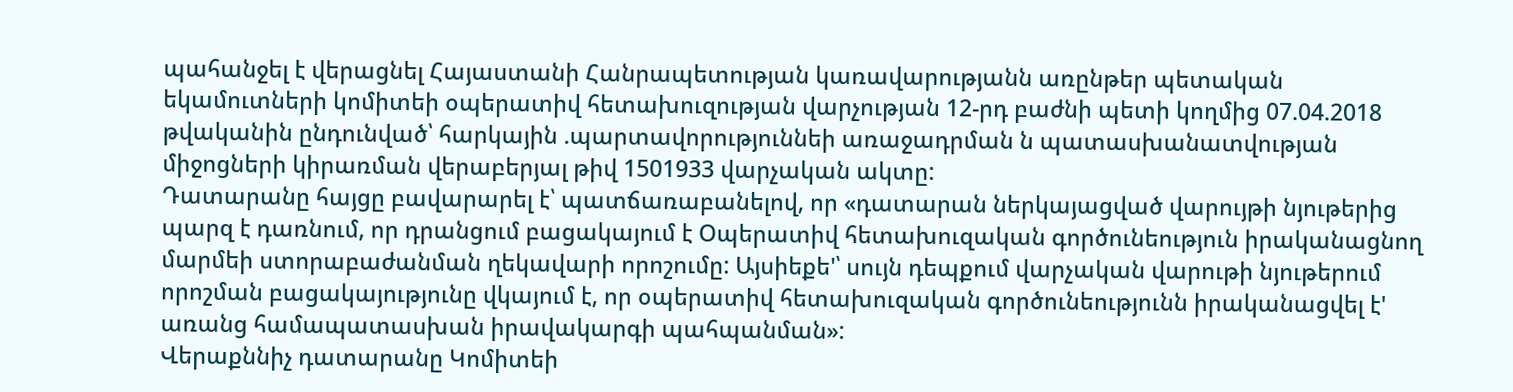պահանջել է վերացնել Հայաստանի Հանրապետության կառավարությանն առընթեր պետական եկամուտների կոմիտեի օպերատիվ հետախուզության վարչության 12-րդ բաժնի պետի կողմից 07.04.2018 թվականին ընդունված՝ հարկային .պարտավորություննեի առաջադրման ն պատասխանատվության միջոցների կիրառման վերաբերյալ թիվ 1501933 վարչական ակտը:
Դատարանը հայցը բավարարել է՝ պատճառաբանելով, որ «դատարան ներկայացված վարույթի նյութերից պարզ է դառնում, որ դրանցում բացակայում է Օպերատիվ հետախուզական գործունեություն իրականացնող մարմեի ստորաբաժանման ղեկավարի որոշումը: Այսիեքե'՝ սույն դեպքում վարչական վարութի նյութերում որոշման բացակայությունը վկայում է, որ օպերատիվ հետախուզական գործունեությունն իրականացվել է' առանց համապատասխան իրավակարգի պահպանման»:
Վերաքննիչ դատարանը Կոմիտեի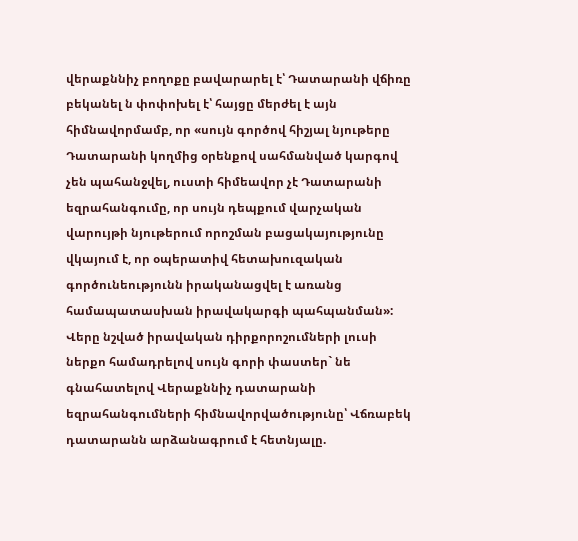վերաքննիչ բողոքը բավարարել է՝ Դատարանի վճիռը բեկանել ն փոփոխել է՝ հայցը մերժել է այն հիմնավորմամբ, որ «սույն գործով հիշյալ նյութերը Դատարանի կողմից օրենքով սահմանված կարգով չեն պահանջվել, ուստի հիմեավոր չէ Դատարանի եզրահանգումը, որ սույն դեպքում վարչական վարույթի նյութերում որոշման բացակայությունը վկայում է, որ օպերատիվ հետախուզական գործունեությունն իրականացվել է առանց համապատասխան իրավակարգի պահպանման»:
Վերը նշված իրավական դիրքորոշումների լուսի ներքո համադրելով սույն գորի փաստեր` նե գնահատելով Վերաքննիչ դատարանի եզրահանգումների հիմնավորվածությունը՝ Վճռաբեկ դատարանն արձանագրում է հետնյալը.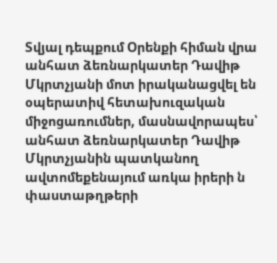Տվյալ դեպքում Օրենքի հիման վրա անհատ ձեռնարկատեր Դավիթ Մկրտչյանի մոտ իրականացվել են օպերատիվ հետախուզական միջոցառումներ, մասնավորապես՝ անհատ ձեռնարկատեր Դավիթ Մկրտչյանին պատկանող ավտոմեքենայում առկա իրերի ն փաստաթղթերի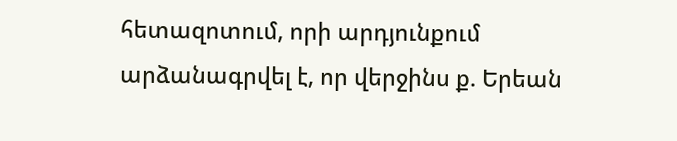հետազոտում, որի արդյունքում արձանագրվել է, որ վերջինս ք. Երեան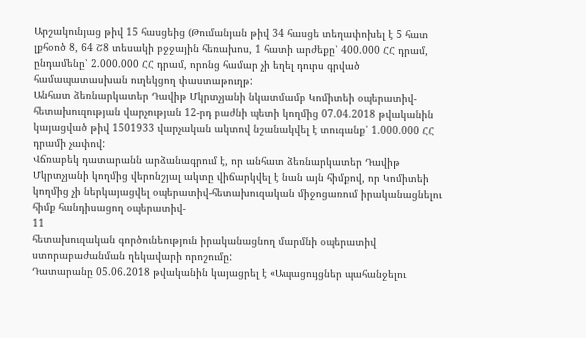Արշակունյաց թիվ 15 հասցեից (Թումանյան թիվ 34 հասցե տեղափոխել է 5 հատ լքհօոծ 8, 64 Շ8 տեսակի բջջային հեռախոս, 1 հատի արժեքը՝ 400.000 ՀՀ դրամ, ընդամենը՝ 2.000.000 ՀՀ դրամ, որոնց համար չի եղել դուրս գրված համապատասխան ուղեկցող փաստաթուղթ:
Անհատ ձեռնարկատեր Դավիթ Մկրտչյանի նկատմամբ Կոմիտեի օպերատիվ- հետախուզության վարչության 12-րդ բաժնի պետի կողմից 07.04.2018 թվականին կայացված թիվ 1501933 վարչական ակտով նշանակվել է տուգանք՝ 1.000.000 ՀՀ դրամի չափով:
Վճռաբեկ դատարանն արձանագրում է, որ անհատ ձեռնարկատեր Դավիթ Մկրտչյանի կողմից վերոնշյալ ակտը վիճարկվել է նան այն հիմքով, որ Կոմիտեի կողմից չի ներկայացվել օպերատիվ-հետախուզական միջոցառում իրականացնելու հիմք հանդիսացող օպերատիվ-
11
հետախուզական գործունեություն իրականացնող մարմնի օպերատիվ ստորաբաժանման ղեկավարի որոշումը:
Դատարանը 05.06.2018 թվականին կայացրել է «Ապացույցներ պահանջելու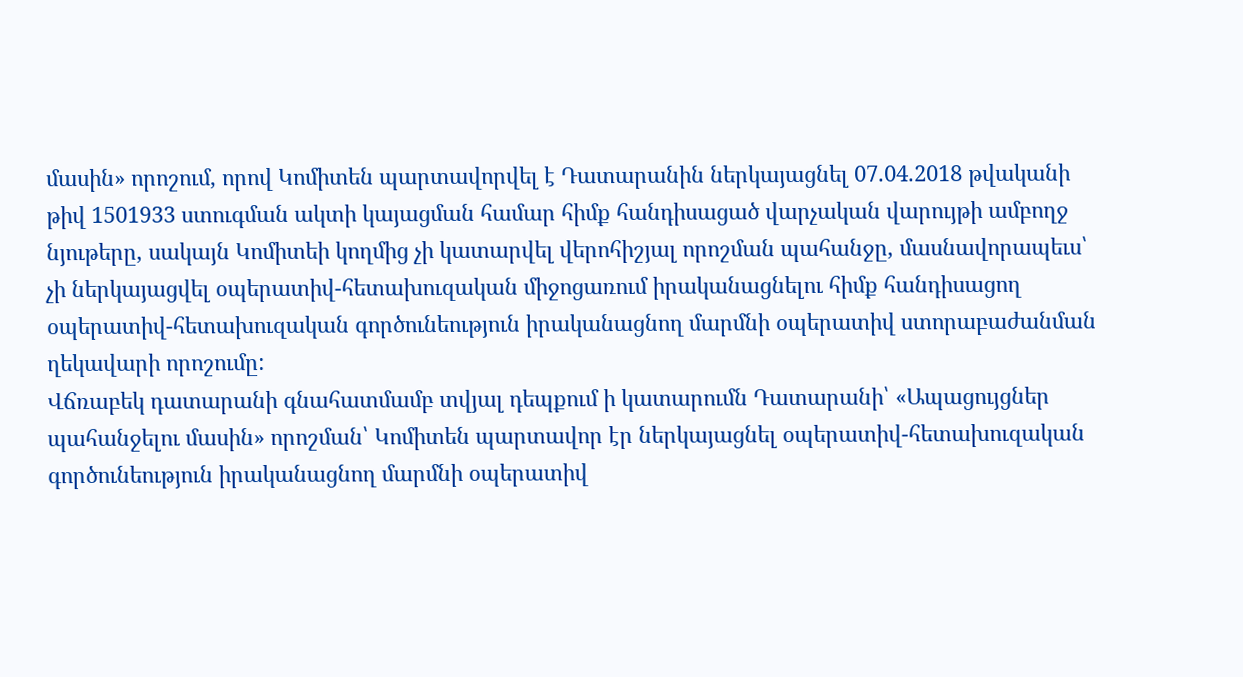մասին» որոշում, որով Կոմիտեն պարտավորվել է Դատարանին ներկայացնել 07.04.2018 թվականի թիվ 1501933 ստուգման ակտի կայացման համար հիմք հանդիսացած վարչական վարույթի ամբողջ նյութերը, սակայն Կոմիտեի կողմից չի կատարվել վերոհիշյալ որոշման պահանջը, մասնավորապեւս՝ չի ներկայացվել օպերատիվ-հետախուզական միջոցառում իրականացնելու հիմք հանդիսացող օպերատիվ-հետախուզական գործունեություն իրականացնող մարմնի օպերատիվ ստորաբաժանման ղեկավարի որոշումը:
Վճռաբեկ դատարանի գնահատմամբ տվյալ դեպքում ի կատարումն Դատարանի՝ «Ապացույցներ պահանջելու մասին» որոշման՝ Կոմիտեն պարտավոր էր ներկայացնել օպերատիվ-հետախուզական գործունեություն իրականացնող մարմնի օպերատիվ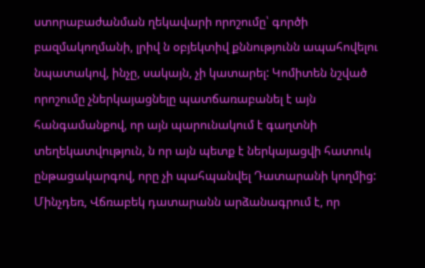ստորաբաժանման ղեկավարի որոշումը՝ գործի բազմակողմանի, լրիվ ն օբյեկտիվ քննությունն ապահովելու նպատակով, ինչը, սակայն, չի կատարել: Կոմիտեն նշված որոշումը չներկայացնելը պատճառաբանել է այն հանգամանքով, որ այն պարունակում է գաղտնի տեղեկատվություն, ն որ այն պետք է ներկայացվի հատուկ ընթացակարգով, որը չի պահպանվել Դատարանի կողմից:
Մինչդեռ, Վճռաբեկ դատարանն արձանագրում է, որ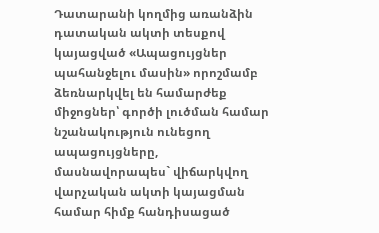Դատարանի կողմից առանձին դատական ակտի տեսքով կայացված «Ապացույցներ պահանջելու մասին» որոշմամբ ձեռնարկվել են համարժեք միջոցներ՝ գործի լուծման համար նշանակություն ունեցող ապացույցները, մասնավորապես` վիճարկվող վարչական ակտի կայացման համար հիմք հանդիսացած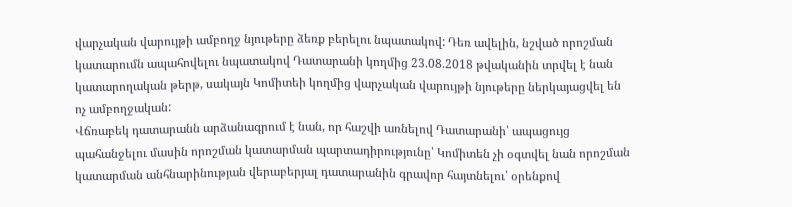վարչական վարույթի ամբողջ նյութերը ձեռք բերելու նպատակով: Դեռ ավելին, նշված որոշման կատարումն ապահովելու նպատակով Դատարանի կողմից 23.08.2018 թվականին տրվել է նան կատարողական թերթ, սակայն Կոմիտեի կողմից վարչական վարույթի նյութերը ներկայացվել են ոչ ամբողջական:
Վճռաբեկ դատարանն արձանագրում է նան, որ հաշվի առնելով Դատարանի՝ ապացույց պահանջելու մասին որոշման կատարման պարտադիրությունը՝ Կոմիտեն չի օգտվել նան որոշման կատարման անհնարինության վերաբերյալ դատարանին գրավոր հայտնելու՝ օրենքով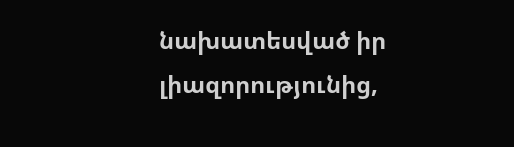նախատեսված իր լիազորությունից,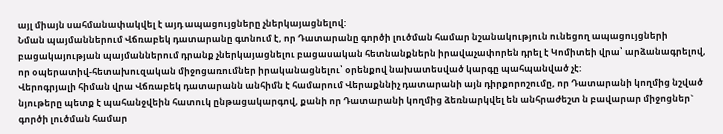այլ միայն սահմանափակվել է այդ ապացույցները չներկայացնելով:
Նման պայմաններում Վճռաբեկ դատարանը գտնում է, որ Դատարանը գործի լուծման համար նշանակություն ունեցող ապացույցների բացակայության պայմաններում դրանք չներկայացնելու բացասական հետնանքներն իրավաչափորեն դրել է Կոմիտեի վրա՝ արձանագրելով, որ օպերատիվ-հետախուզական միջոցառումներ իրականացնելու՝ օրենքով նախատեսված կարգը պահպանված չէ:
Վերոգրյալի հիման վրա Վճռաբեկ դատարանն անհիմն է համարում Վերաքննիչ դատարանի այն դիրքորոշումը, որ Դատարանի կողմից նշված նյութերը պետք է պահանջվեին հատուկ ընթացակարգով, քանի որ Դատարանի կողմից ձեռնարկվել են անհրաժեշտ ն բավարար միջոցներ` գործի լուծման համար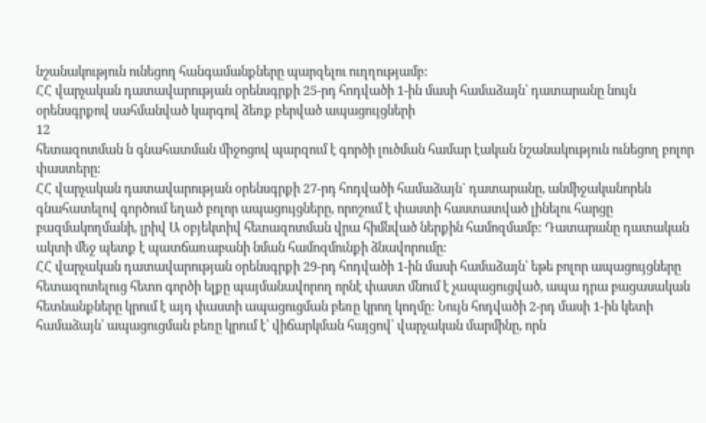նշանակություն ունեցող հանգամանքները պարզելու ուղղությամբ:
ՀՀ վարչական դատավարության օրենսգրքի 25-րդ հոդվածի 1-ին մասի համաձայն՝ դատարանը նույն օրենսգրքով սահմանված կարգով ձեռք բերված ապացույցների
12
հետազոտման ն գնահատման միջոցով պարզում է գործի լուծման համար էական նշանակություն ունեցող բոլոր փաստերը:
ՀՀ վարչական դատավարության օրենսգրքի 27-րդ հոդվածի համաձայն` դատարանը, անմիջականորեն գնահատելով գործում եղած բոլոր ապացույցները, որոշում է փաստի հաստատված լինելու հարցը բազմակողմանի, լրիվ Ա օբյեկտիվ հետազոտման վրա հիմնված ներքին համոզմամբ: Դատարանը դատական ակտի մեջ պետք է պատճառաբանի նման համոզմունքի ձնավորումը:
ՀՀ վարչական դատավարության օրենսգրքի 29-րդ հոդվածի 1-ին մասի համաձայն՝ եթե բոլոր ապացույցները հետազոտելուց հետո գործի ելքը պայմանավորող որնէ փաստ մնում է չապացուցված, ապա դրա բացասական հետնանքները կրում է այդ փաստի ապացուցման բեռը կրող կողմը: Նույն հոդվածի 2-րդ մասի 1-ին կետի համաձայն՝ ապացուցման բեռը կրում է՝ վիճարկման հայցով՝ վարչական մարմինը, որն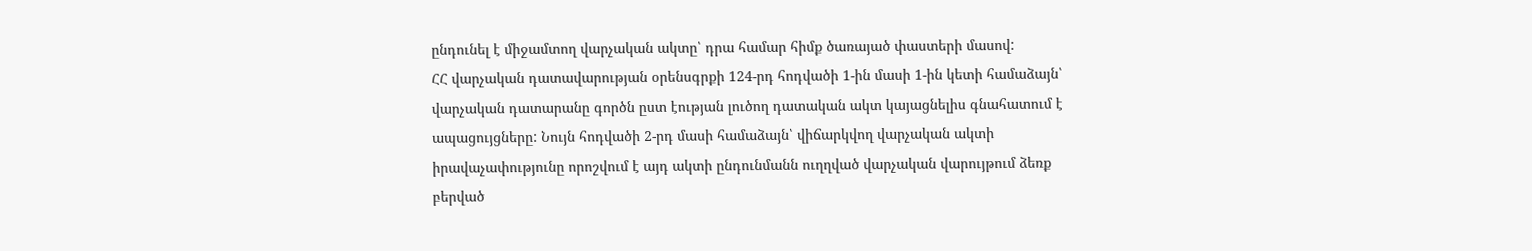ընդունել է միջամտող վարչական ակտը՝ դրա համար հիմք ծառայած փաստերի մասով:
ՀՀ վարչական դատավարության օրենսգրքի 124-րդ հոդվածի 1-ին մասի 1-ին կետի համաձայն՝ վարչական դատարանը գործն ըստ էության լուծող դատական ակտ կայացնելիս գնահատում է ապացույցները: Նույն հոդվածի 2-րդ մասի համաձայն՝ վիճարկվող վարչական ակտի իրավաչափությունը որոշվում է այդ ակտի ընդունմանն ուղղված վարչական վարույթում ձեռք բերված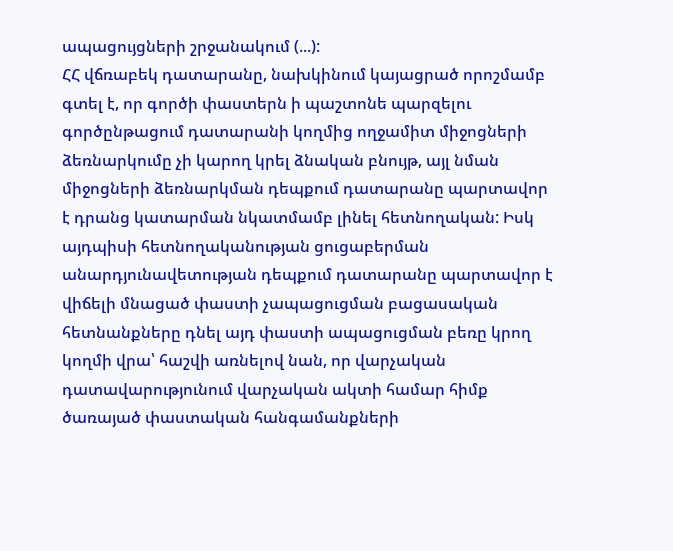ապացույցների շրջանակում (...):
ՀՀ վճռաբեկ դատարանը, նախկինում կայացրած որոշմամբ գտել է, որ գործի փաստերն ի պաշտոնե պարզելու գործընթացում դատարանի կողմից ողջամիտ միջոցների ձեռնարկումը չի կարող կրել ձնական բնույթ, այլ նման միջոցների ձեռնարկման դեպքում դատարանը պարտավոր է դրանց կատարման նկատմամբ լինել հետնողական: Իսկ այդպիսի հետնողականության ցուցաբերման անարդյունավետության դեպքում դատարանը պարտավոր է վիճելի մնացած փաստի չապացուցման բացասական հետնանքները դնել այդ փաստի ապացուցման բեռը կրող կողմի վրա՝ հաշվի առնելով նան, որ վարչական դատավարությունում վարչական ակտի համար հիմք ծառայած փաստական հանգամանքների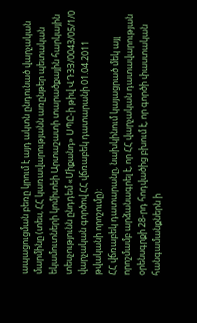ապացուցման բեռը կրում է այդ ակտն ընդունած վարչական մարմինը (տես, ՀՀ կառավարությանն առընթեր պետական եկամուտների կոմիտեի Արտաշատի տարածքային հարկային տեսչությունն ընդդեմ «Միքանդ» ՍՊԸ-ի թիվ ՎԴ3Յ/0043/05/1/0 վարչական գործով ՀՀ վճռաբեկ դատարանի 01.04.2011 թվականի որոշումը):
ՀՀ վճռաբեկ դատարանը, նախկինում կայացրած մեկ այլ որոշմամբ արձանագրել է, որ ՀՀ վարչական դատավարության օրենսգրքի 28-րդ հոդվածից բխում է, որ գործի փաստական հանգամանքներն ի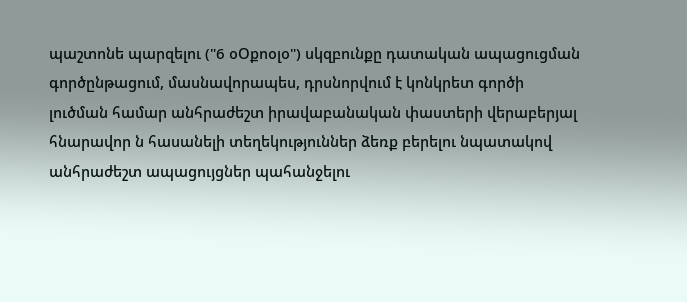պաշտոնե պարզելու ("6 օՕքոօլօ") սկզբունքը դատական ապացուցման գործընթացում, մասնավորապես, դրսնորվում է կոնկրետ գործի լուծման համար անհրաժեշտ իրավաբանական փաստերի վերաբերյալ հնարավոր ն հասանելի տեղեկություններ ձեռք բերելու նպատակով անհրաժեշտ ապացույցներ պահանջելու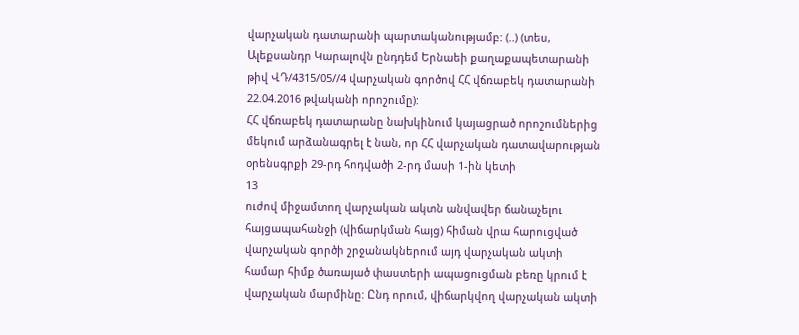վարչական դատարանի պարտականությամբ: (..) (տես, Ալեքսանդր Կարալովն ընդդեմ Երնաեի քաղաքապետարանի թիվ ՎԴ/4315/05//4 վարչական գործով ՀՀ վճռաբեկ դատարանի 22.04.2016 թվականի որոշումը):
ՀՀ վճռաբեկ դատարանը նախկինում կայացրած որոշումներից մեկում արձանագրել է նան, որ ՀՀ վարչական դատավարության օրենսգրքի 29-րդ հոդվածի 2-րդ մասի 1-ին կետի
13
ուժով միջամտող վարչական ակտն անվավեր ճանաչելու հայցապահանջի (վիճարկման հայց) հիման վրա հարուցված վարչական գործի շրջանակներում այդ վարչական ակտի համար հիմք ծառայած փաստերի ապացուցման բեռը կրում է վարչական մարմինը: Ընդ որում, վիճարկվող վարչական ակտի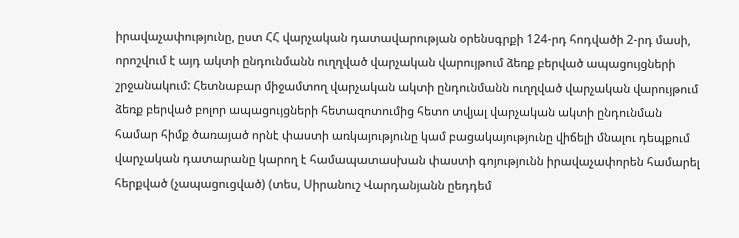իրավաչափությունը, ըստ ՀՀ վարչական դատավարության օրենսգրքի 124-րդ հոդվածի 2-րդ մասի, որոշվում է այդ ակտի ընդունմանն ուղղված վարչական վարույթում ձեռք բերված ապացույցների շրջանակում: Հետնաբար միջամտող վարչական ակտի ընդունմանն ուղղված վարչական վարույթում ձեռք բերված բոլոր ապացույցների հետազոտումից հետո տվյալ վարչական ակտի ընդունման համար հիմք ծառայած որնէ փաստի առկայությունը կամ բացակայությունը վիճելի մնալու դեպքում վարչական դատարանը կարող է համապատասխան փաստի գոյությունն իրավաչափորեն համարել հերքված (չապացուցված) (տես, Սիրանուշ Վարդանյանն ըեդդեմ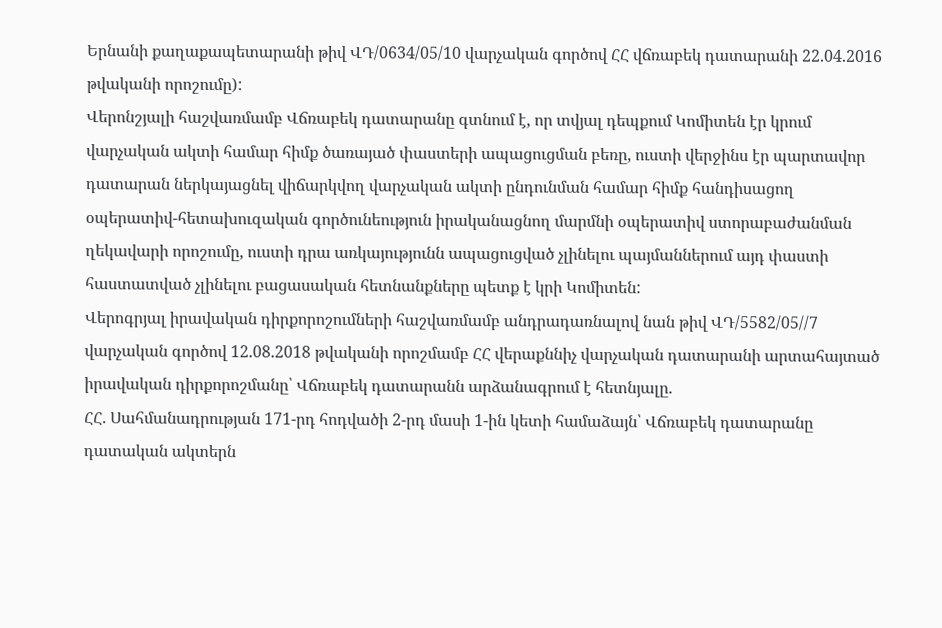Երնանի քաղաքապետարանի թիվ ՎԴ/0634/05/10 վարչական գործով ՀՀ վճռաբեկ դատարանի 22.04.2016 թվականի որոշումը):
Վերոնշյալի հաշվառմամբ Վճռաբեկ դատարանը գտնում է, որ տվյալ դեպքում Կոմիտեն էր կրում վարչական ակտի համար հիմք ծառայած փաստերի ապացուցման բեռը, ուստի վերջինս էր պարտավոր դատարան ներկայացնել վիճարկվող վարչական ակտի ընդունման համար հիմք հանդիսացող օպերատիվ-հետախուզական գործունեություն իրականացնող մարմնի օպերատիվ ստորաբաժանման ղեկավարի որոշումը, ուստի դրա առկայությունն ապացուցված չլինելու պայմաններում այդ փաստի հաստատված չլինելու բացասական հետնանքները պետք է կրի Կոմիտեն:
Վերոգրյալ իրավական դիրքորոշումների հաշվառմամբ անդրադառնալով նան թիվ ՎԴ/5582/05//7 վարչական գործով 12.08.2018 թվականի որոշմամբ ՀՀ վերաքննիչ վարչական դատարանի արտահայտած իրավական դիրքորոշմանը՝ Վճռաբեկ դատարանն արձանագրում է հետնյալը.
ՀՀ. Սահմանադրության 171-րդ հոդվածի 2-րդ մասի 1-ին կետի համաձայն՝ Վճռաբեկ դատարանը դատական ակտերն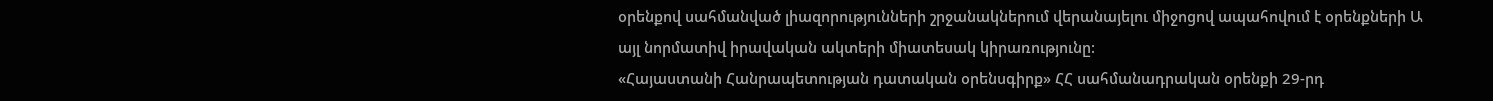օրենքով սահմանված լիազորությունների շրջանակներում վերանայելու միջոցով ապահովում է օրենքների Ա այլ նորմատիվ իրավական ակտերի միատեսակ կիրառությունը:
«Հայաստանի Հանրապետության դատական օրենսգիրք» ՀՀ սահմանադրական օրենքի 29-րդ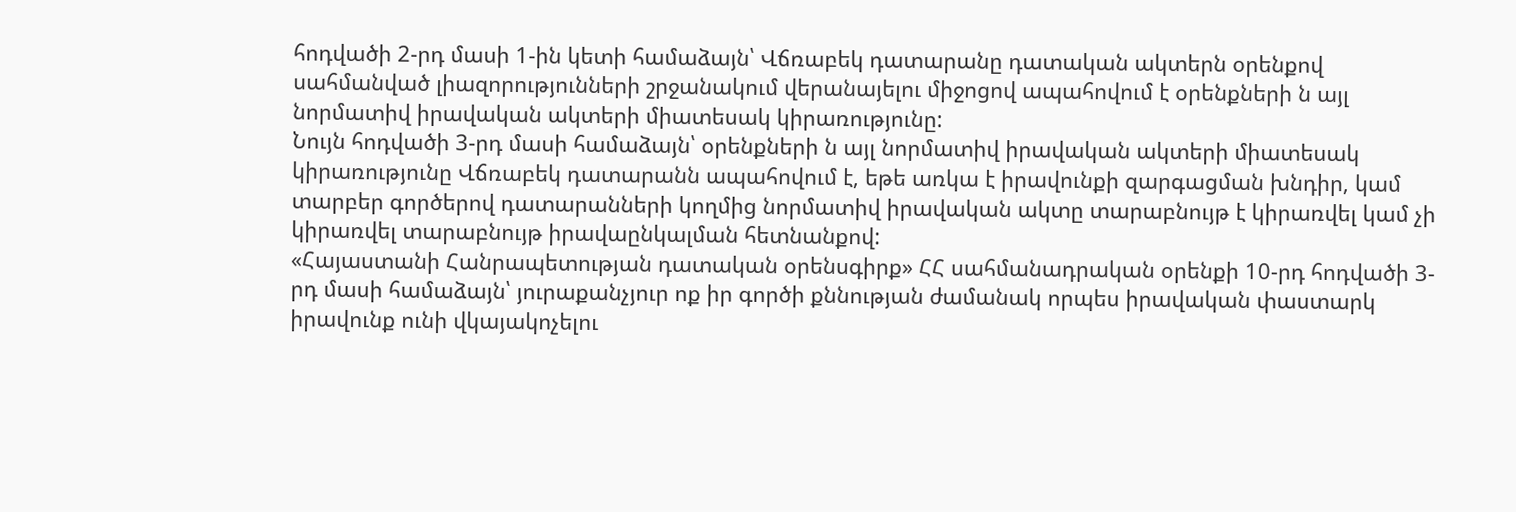հոդվածի 2-րդ մասի 1-ին կետի համաձայն՝ Վճռաբեկ դատարանը դատական ակտերն օրենքով սահմանված լիազորությունների շրջանակում վերանայելու միջոցով ապահովում է օրենքների ն այլ նորմատիվ իրավական ակտերի միատեսակ կիրառությունը:
Նույն հոդվածի 3-րդ մասի համաձայն՝ օրենքների ն այլ նորմատիվ իրավական ակտերի միատեսակ կիրառությունը Վճռաբեկ դատարանն ապահովում է, եթե առկա է իրավունքի զարգացման խնդիր, կամ տարբեր գործերով դատարանների կողմից նորմատիվ իրավական ակտը տարաբնույթ է կիրառվել կամ չի կիրառվել տարաբնույթ իրավաընկալման հետնանքով:
«Հայաստանի Հանրապետության դատական օրենսգիրք» ՀՀ սահմանադրական օրենքի 10-րդ հոդվածի 3-րդ մասի համաձայն՝ յուրաքանչյուր ոք իր գործի քննության ժամանակ որպես իրավական փաստարկ իրավունք ունի վկայակոչելու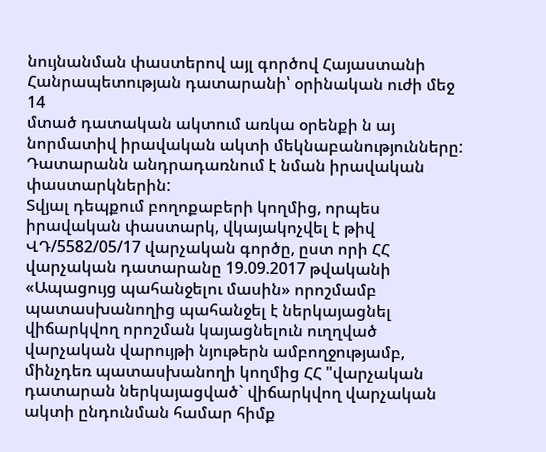նույնանման փաստերով այլ գործով Հայաստանի Հանրապետության դատարանի՝ օրինական ուժի մեջ
14
մտած դատական ակտում առկա օրենքի ն այ նորմատիվ իրավական ակտի մեկնաբանությունները: Դատարանն անդրադառնում է նման իրավական փաստարկներին:
Տվյալ դեպքում բողոքաբերի կողմից, որպես իրավական փաստարկ, վկայակոչվել է թիվ ՎԴ/5582/05/17 վարչական գործը, ըստ որի ՀՀ վարչական դատարանը 19.09.2017 թվականի «Ապացույց պահանջելու մասին» որոշմամբ պատասխանողից պահանջել է ներկայացնել վիճարկվող որոշման կայացնելուն ուղղված վարչական վարույթի նյութերն ամբողջությամբ, մինչդեռ պատասխանողի կողմից ՀՀ "վարչական դատարան ներկայացված` վիճարկվող վարչական ակտի ընդունման համար հիմք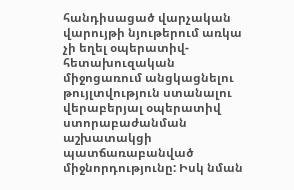հանդիսացած վարչական վարույթի նյութերում առկա չի եղել օպերատիվ-հետախուզական միջոցառում անցկացնելու թույլտվություն ստանալու վերաբերյալ օպերատիվ ստորաբաժանման աշխատակցի պատճառաբանված միջնորդությունը: Իսկ նման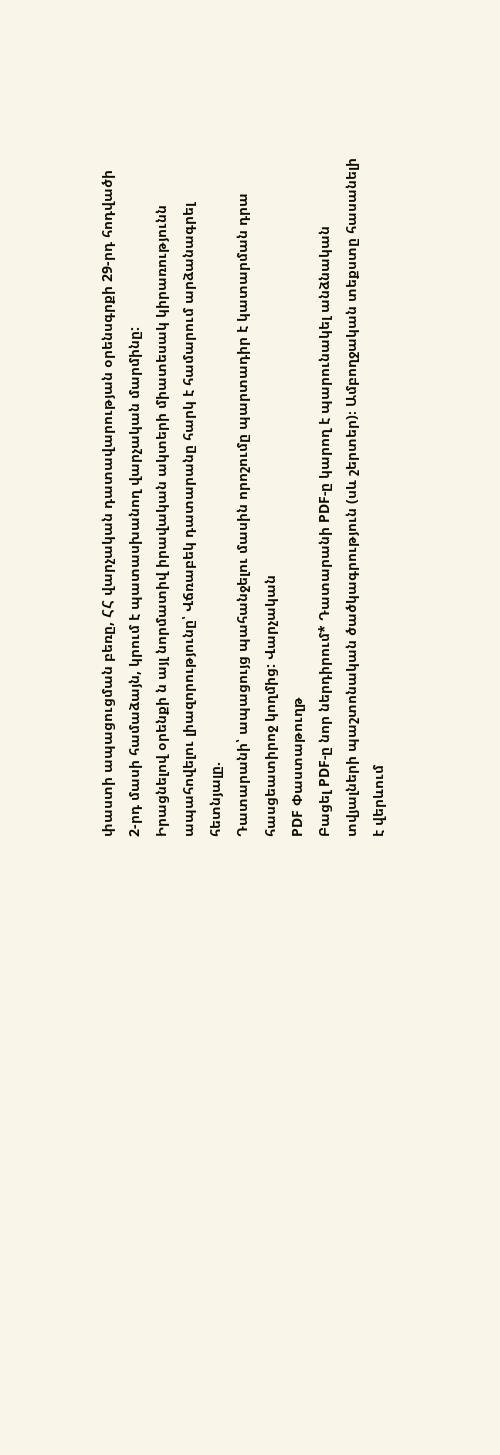փաստի ապացուցման բեռը, ՀՀ վարչական դատավարության օրենսգրքի 29-րդ հոդվածի 2-րդ մասի համաձայն, կրում է պատասխանող վարչական մարմինը:
Իրացնելով օրենքի ն այլ նորմատիվ իրավական ակտերի միատեսակ կիրառությունն ապահովելու լիազորությունը՝ Վճռաբեկ դատարանը հարկ է համարում արձանագրել հետնյալը.
Դատարանի՝ ապացույց պահանջելու մասին որոշումը պարտադիր է կատարման դրա հասցեատիրոջ կողմից: Վարչական
PDF Փաստաթուղթ
Բացել PDF-ը նոր ներդիրում* Դատարանի PDF-ը կարող է պարունակել անձնական տվյալների պաշտոնական ծածկագրություն (սև շերտեր)։ Ամբողջական տեքստը հասանելի է վերևում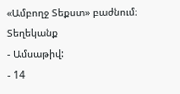«Ամբողջ Տեքստ» բաժնում։
Տեղեկանք
- Ամսաթիվ:
- 14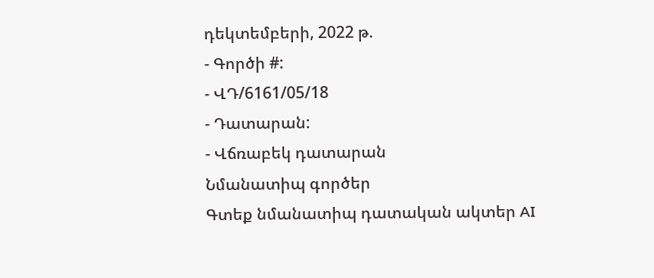դեկտեմբերի, 2022 թ.
- Գործի #:
- ՎԴ/6161/05/18
- Դատարան:
- Վճռաբեկ դատարան
Նմանատիպ գործեր
Գտեք նմանատիպ դատական ակտեր AI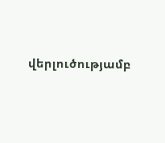վերլուծությամբ